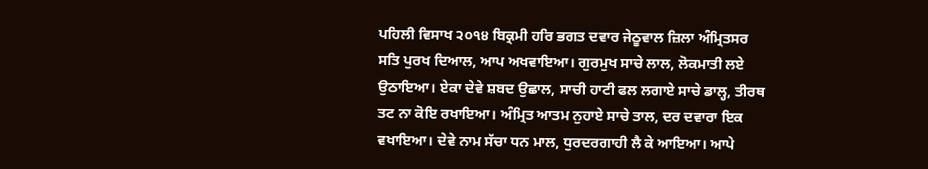ਪਹਿਲੀ ਵਿਸਾਖ ੨੦੧੪ ਬਿਕ੍ਰਮੀ ਹਰਿ ਭਗਤ ਦਵਾਰ ਜੇਠੂਵਾਲ ਜ਼ਿਲਾ ਅੰਮ੍ਰਿਤਸਰ
ਸਤਿ ਪੁਰਖ ਦਿਆਲ, ਆਪ ਅਖਵਾਇਆ। ਗੁਰਮੁਖ ਸਾਚੇ ਲਾਲ, ਲੋਕਮਾਤੀ ਲਏ ਉਠਾਇਆ। ਏਕਾ ਦੇਵੇ ਸ਼ਬਦ ਉਛਾਲ, ਸਾਚੀ ਹਾਟੀ ਫਲ ਲਗਾਏ ਸਾਚੇ ਡਾਲ੍ਹ, ਤੀਰਥ ਤਟ ਨਾ ਕੋਇ ਰਖਾਇਆ। ਅੰਮ੍ਰਿਤ ਆਤਮ ਨੁਹਾਏ ਸਾਚੇ ਤਾਲ, ਦਰ ਦਵਾਰਾ ਇਕ ਵਖਾਇਆ। ਦੇਵੇ ਨਾਮ ਸੱਚਾ ਧਨ ਮਾਲ, ਧੁਰਦਰਗਾਹੀ ਲੈ ਕੇ ਆਇਆ। ਆਪੇ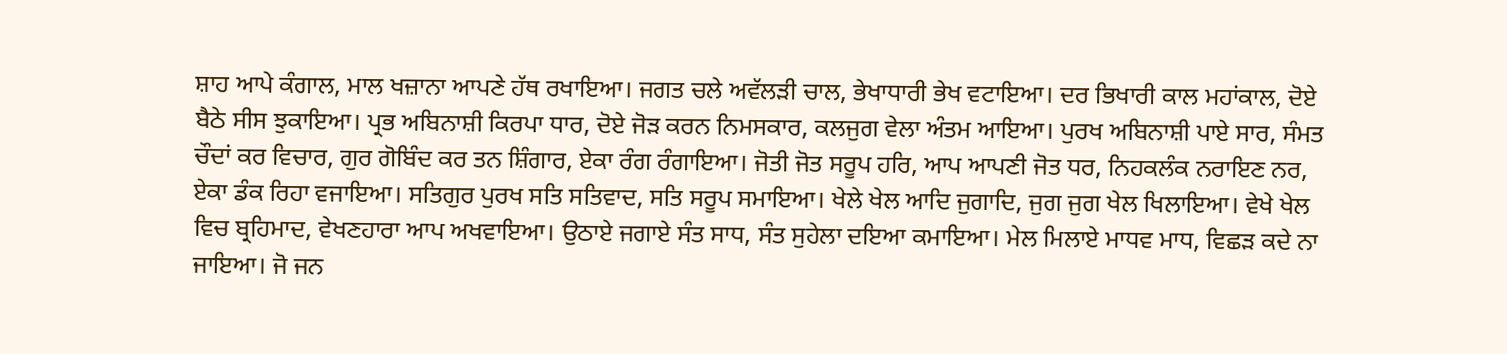ਸ਼ਾਹ ਆਪੇ ਕੰਗਾਲ, ਮਾਲ ਖਜ਼ਾਨਾ ਆਪਣੇ ਹੱਥ ਰਖਾਇਆ। ਜਗਤ ਚਲੇ ਅਵੱਲੜੀ ਚਾਲ, ਭੇਖਾਧਾਰੀ ਭੇਖ ਵਟਾਇਆ। ਦਰ ਭਿਖਾਰੀ ਕਾਲ ਮਹਾਂਕਾਲ, ਦੋਏ ਬੈਠੇ ਸੀਸ ਝੁਕਾਇਆ। ਪ੍ਰਭ ਅਬਿਨਾਸ਼ੀ ਕਿਰਪਾ ਧਾਰ, ਦੋਏ ਜੋੜ ਕਰਨ ਨਿਮਸਕਾਰ, ਕਲਜੁਗ ਵੇਲਾ ਅੰਤਮ ਆਇਆ। ਪੁਰਖ ਅਬਿਨਾਸ਼ੀ ਪਾਏ ਸਾਰ, ਸੰਮਤ ਚੌਦਾਂ ਕਰ ਵਿਚਾਰ, ਗੁਰ ਗੋਬਿੰਦ ਕਰ ਤਨ ਸ਼ਿੰਗਾਰ, ਏਕਾ ਰੰਗ ਰੰਗਾਇਆ। ਜੋਤੀ ਜੋਤ ਸਰੂਪ ਹਰਿ, ਆਪ ਆਪਣੀ ਜੋਤ ਧਰ, ਨਿਹਕਲੰਕ ਨਰਾਇਣ ਨਰ, ਏਕਾ ਡੰਕ ਰਿਹਾ ਵਜਾਇਆ। ਸਤਿਗੁਰ ਪੁਰਖ ਸਤਿ ਸਤਿਵਾਦ, ਸਤਿ ਸਰੂਪ ਸਮਾਇਆ। ਖੇਲੇ ਖੇਲ ਆਦਿ ਜੁਗਾਦਿ, ਜੁਗ ਜੁਗ ਖੇਲ ਖਿਲਾਇਆ। ਵੇਖੇ ਖੇਲ ਵਿਚ ਬ੍ਰਹਿਮਾਦ, ਵੇਖਣਹਾਰਾ ਆਪ ਅਖਵਾਇਆ। ਉਠਾਏ ਜਗਾਏ ਸੰਤ ਸਾਧ, ਸੰਤ ਸੁਹੇਲਾ ਦਇਆ ਕਮਾਇਆ। ਮੇਲ ਮਿਲਾਏ ਮਾਧਵ ਮਾਧ, ਵਿਛੜ ਕਦੇ ਨਾ ਜਾਇਆ। ਜੋ ਜਨ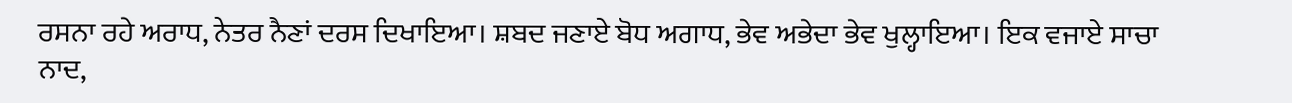ਰਸਨਾ ਰਹੇ ਅਰਾਧ, ਨੇਤਰ ਨੈਣਾਂ ਦਰਸ ਦਿਖਾਇਆ। ਸ਼ਬਦ ਜਣਾਏ ਬੋਧ ਅਗਾਧ, ਭੇਵ ਅਭੇਦਾ ਭੇਵ ਖੁਲ੍ਹਾਇਆ। ਇਕ ਵਜਾਏ ਸਾਚਾ ਨਾਦ,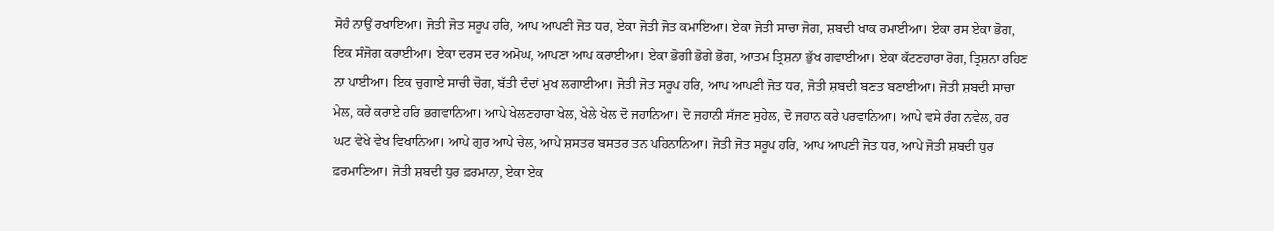ਸੋਹੰ ਨਾਉਂ ਰਖਾਇਆ। ਜੋਤੀ ਜੋਤ ਸਰੂਪ ਹਰਿ, ਆਪ ਆਪਣੀ ਜੋਤ ਧਰ, ਏਕਾ ਜੋਤੀ ਜੋਤ ਕਮਾਇਆ। ਏਕਾ ਜੋਤੀ ਸਾਚਾ ਜੋਗ, ਸ਼ਬਦੀ ਖਾਕ ਰਮਾਈਆ। ਏਕਾ ਰਸ ਏਕਾ ਭੋਗ, ਇਕ ਸੰਜੋਗ ਕਰਾਈਆ। ਏਕਾ ਦਰਸ ਦਰ ਅਮੋਘ, ਆਪਣਾ ਆਪ ਕਰਾਈਆ। ਏਕਾ ਭੋਗੀ ਭੋਗੇ ਭੋਗ, ਆਤਮ ਤ੍ਰਿਸ਼ਨਾ ਭੁੱਖ ਗਵਾਈਆ। ਏਕਾ ਕੱਟਣਹਾਰਾ ਰੋਗ, ਤ੍ਰਿਸ਼ਨਾ ਰਹਿਣ ਨਾ ਪਾਈਆ। ਇਕ ਚੁਗਾਏ ਸਾਚੀ ਚੋਗ, ਬੱਤੀ ਦੰਦਾਂ ਮੁਖ ਲਗਾਈਆ। ਜੋਤੀ ਜੋਤ ਸਰੂਪ ਹਰਿ, ਆਪ ਆਪਣੀ ਜੋਤ ਧਰ, ਜੋਤੀ ਸ਼ਬਦੀ ਬਣਤ ਬਣਾਈਆ। ਜੋਤੀ ਸ਼ਬਦੀ ਸਾਚਾ ਮੇਲ, ਕਰੇ ਕਰਾਏ ਹਰਿ ਭਗਵਾਨਿਆ। ਆਪੇ ਖੇਲਣਹਾਰਾ ਖੇਲ, ਖੇਲੇ ਖੇਲ ਦੋ ਜਹਾਨਿਆ। ਦੋ ਜਹਾਨੀ ਸੱਜਣ ਸੁਹੇਲ, ਦੋ ਜਹਾਨ ਕਰੇ ਪਰਵਾਨਿਆ। ਆਪੇ ਵਸੇ ਰੰਗ ਨਵੇਲ, ਹਰ ਘਟ ਵੇਖੇ ਵੇਖ ਵਿਖਾਨਿਆ। ਆਪੇ ਗੁਰ ਆਪੇ ਚੇਲ, ਆਪੇ ਸ਼ਸਤਰ ਬਸਤਰ ਤਨ ਪਹਿਨਾਨਿਆ। ਜੋਤੀ ਜੋਤ ਸਰੂਪ ਹਰਿ, ਆਪ ਆਪਣੀ ਜੋਤ ਧਰ, ਆਪੇ ਜੋਤੀ ਸ਼ਬਦੀ ਧੁਰ ਫ਼ਰਮਾਣਿਆ। ਜੋਤੀ ਸ਼ਬਦੀ ਧੁਰ ਫ਼ਰਮਾਨਾ, ਏਕਾ ਏਕ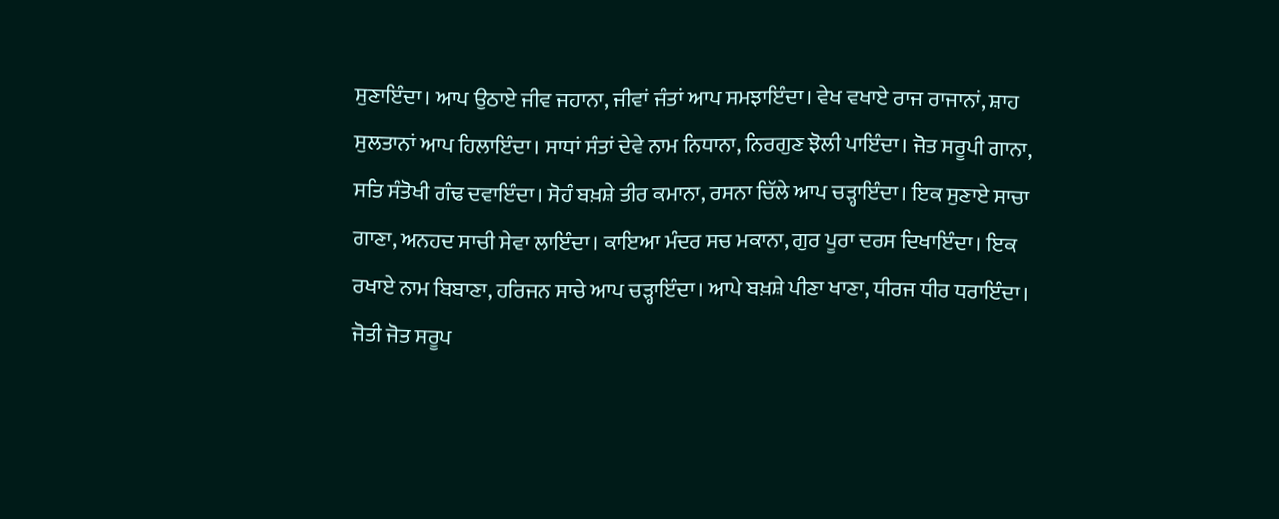ਸੁਣਾਇੰਦਾ। ਆਪ ਉਠਾਏ ਜੀਵ ਜਹਾਨਾ, ਜੀਵਾਂ ਜੰਤਾਂ ਆਪ ਸਮਝਾਇੰਦਾ। ਵੇਖ ਵਖਾਏ ਰਾਜ ਰਾਜਾਨਾਂ, ਸ਼ਾਹ ਸੁਲਤਾਨਾਂ ਆਪ ਹਿਲਾਇੰਦਾ। ਸਾਧਾਂ ਸੰਤਾਂ ਦੇਵੇ ਨਾਮ ਨਿਧਾਨਾ, ਨਿਰਗੁਣ ਝੋਲੀ ਪਾਇੰਦਾ। ਜੋਤ ਸਰੂਪੀ ਗਾਨਾ, ਸਤਿ ਸੰਤੋਖੀ ਗੰਢ ਦਵਾਇੰਦਾ। ਸੋਹੰ ਬਖ਼ਸ਼ੇ ਤੀਰ ਕਮਾਨਾ, ਰਸਨਾ ਚਿੱਲੇ ਆਪ ਚੜ੍ਹਾਇੰਦਾ। ਇਕ ਸੁਣਾਏ ਸਾਚਾ ਗਾਣਾ, ਅਨਹਦ ਸਾਚੀ ਸੇਵਾ ਲਾਇੰਦਾ। ਕਾਇਆ ਮੰਦਰ ਸਚ ਮਕਾਨਾ, ਗੁਰ ਪੂਰਾ ਦਰਸ ਦਿਖਾਇੰਦਾ। ਇਕ ਰਖਾਏ ਨਾਮ ਬਿਬਾਣਾ, ਹਰਿਜਨ ਸਾਚੇ ਆਪ ਚੜ੍ਹਾਇੰਦਾ। ਆਪੇ ਬਖ਼ਸ਼ੇ ਪੀਣਾ ਖਾਣਾ, ਧੀਰਜ ਧੀਰ ਧਰਾਇੰਦਾ। ਜੋਤੀ ਜੋਤ ਸਰੂਪ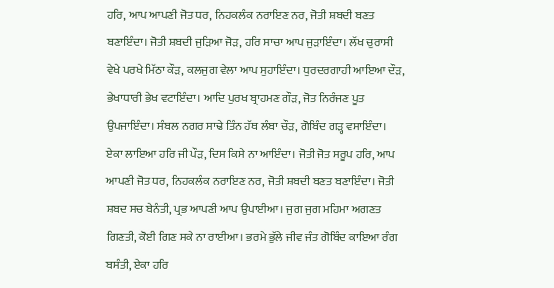ਹਰਿ, ਆਪ ਆਪਣੀ ਜੋਤ ਧਰ, ਨਿਹਕਲੰਕ ਨਰਾਇਣ ਨਰ, ਜੋਤੀ ਸ਼ਬਦੀ ਬਣਤ ਬਣਾਇੰਦਾ। ਜੋਤੀ ਸ਼ਬਦੀ ਜੁੜਿਆ ਜੋੜ, ਹਰਿ ਸਾਚਾ ਆਪ ਜੁੜਾਇੰਦਾ। ਲੱਖ ਚੁਰਾਸੀ ਵੇਖੇ ਪਰਖੇ ਮਿੱਠਾ ਕੌੜ, ਕਲਜੁਗ ਵੇਲਾ ਆਪ ਸੁਹਾਇੰਦਾ। ਧੁਰਦਰਗਾਹੀ ਆਇਆ ਦੌੜ, ਭੇਖਾਧਾਰੀ ਭੇਖ ਵਟਾਇੰਦਾ। ਆਦਿ ਪੁਰਖ ਬ੍ਰਾਹਮਣ ਗੌੜ, ਜੋਤ ਨਿਰੰਜਣ ਪੂਤ ਉਪਜਾਇੰਦਾ। ਸੰਬਲ ਨਗਰ ਸਾਢੇ ਤਿੰਨ ਹੱਥ ਲੰਬਾ ਚੌੜ, ਗੋਬਿੰਦ ਗੜ੍ਹ ਵਸਾਇੰਦਾ। ਏਕਾ ਲਾਇਆ ਹਰਿ ਜੀ ਪੌੜ, ਦਿਸ ਕਿਸੇ ਨਾ ਆਇੰਦਾ। ਜੋਤੀ ਜੋਤ ਸਰੂਪ ਹਰਿ, ਆਪ ਆਪਣੀ ਜੋਤ ਧਰ, ਨਿਹਕਲੰਕ ਨਰਾਇਣ ਨਰ, ਜੋਤੀ ਸ਼ਬਦੀ ਬਣਤ ਬਣਾਇੰਦਾ। ਜੋਤੀ ਸ਼ਬਦ ਸਚ ਬੇਨੰਤੀ, ਪ੍ਰਭ ਆਪਣੀ ਆਪ ਉਪਾਈਆ। ਜੁਗ ਜੁਗ ਮਹਿਮਾ ਅਗਣਤ ਗਿਣਤੀ, ਕੋਈ ਗਿਣ ਸਕੇ ਨਾ ਰਾਈਆ। ਭਰਮੇ ਭੁੱਲੇ ਜੀਵ ਜੰਤ ਗੋਬਿੰਦ ਕਾਇਆ ਰੰਗ ਬਸੰਤੀ, ਏਕਾ ਹਰਿ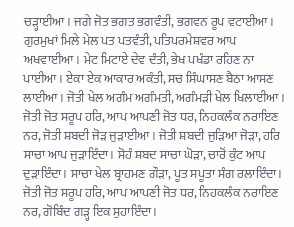ਚੜ੍ਹਾਈਆ। ਜਗੇ ਜੋਤ ਭਗਤ ਭਗਵੰਤੀ, ਭਗਵਨ ਰੂਪ ਵਟਾਈਆ। ਗੁਰਮੁਖਾਂ ਮਿਲੇ ਮੇਲ ਪਤ ਪਤਵੰਤੀ, ਪਤਿਪਰਮੇਸ਼ਵਰ ਆਪ ਅਖਵਾਈਆ। ਮੇਟ ਮਿਟਾਏ ਦੇਵ ਦੰਤੀ, ਭੇਖ ਪਖੰਡਾ ਰਹਿਣ ਨਾ ਪਾਈਆ। ਏਕਾ ਏਕ ਆਕਾਰ ਅਕੰਤੀ, ਸਚ ਸਿੰਘਾਸਣ ਬੈਠਾ ਆਸਣ ਲਾਈਆ। ਜੋਤੀ ਖੇਲ ਅਗੰਮ ਅਗੰਮਤੀ, ਅਗੰਮੜੀ ਖੇਲ ਖਿਲਾਈਆ। ਜੋਤੀ ਜੋਤ ਸਰੂਪ ਹਰਿ, ਆਪ ਆਪਣੀ ਜੋਤ ਧਰ, ਨਿਹਕਲੰਕ ਨਰਾਇਣ ਨਰ, ਜੋਤੀ ਸ਼ਬਦੀ ਜੋੜ ਜੁੜਾਈਆ। ਜੋਤੀ ਸ਼ਬਦੀ ਜੁੜਿਆ ਜੋੜਾ, ਹਰਿ ਸਾਚਾ ਆਪ ਜੁੜਾਇੰਦਾ। ਸੋਹੰ ਸ਼ਬਦ ਸਾਚਾ ਘੋੜਾ, ਚਾਰੋਂ ਕੁੰਟ ਆਪ ਦੁੜਾਇੰਦਾ। ਸਾਚਾ ਖੇਲ ਬ੍ਰਾਹਮਣ ਗੌੜਾ, ਪੂਤ ਸਪੂਤਾ ਸੰਗ ਰਲਾਇੰਦਾ। ਜੋਤੀ ਜੋਤ ਸਰੂਪ ਹਰਿ, ਆਪ ਆਪਣੀ ਜੋਤ ਧਰ, ਨਿਹਕਲੰਕ ਨਰਾਇਣ ਨਰ, ਗੋਬਿੰਦ ਗੜ੍ਹ ਇਕ ਸੁਹਾਇੰਦਾ।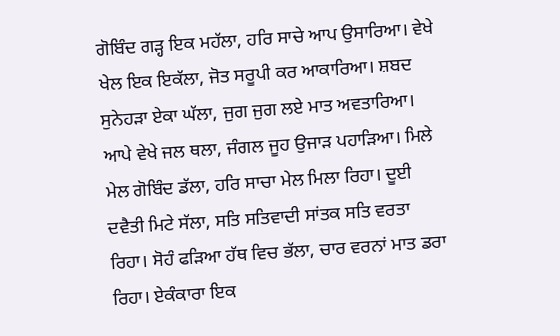ਗੋਬਿੰਦ ਗੜ੍ਹ ਇਕ ਮਹੱਲਾ, ਹਰਿ ਸਾਚੇ ਆਪ ਉਸਾਰਿਆ। ਵੇਖੇ ਖੇਲ ਇਕ ਇਕੱਲਾ, ਜੋਤ ਸਰੂਪੀ ਕਰ ਆਕਾਰਿਆ। ਸ਼ਬਦ ਸੁਨੇਹੜਾ ਏਕਾ ਘੱਲਾ, ਜੁਗ ਜੁਗ ਲਏ ਮਾਤ ਅਵਤਾਰਿਆ। ਆਪੇ ਵੇਖੇ ਜਲ ਥਲਾ, ਜੰਗਲ ਜੂਹ ਉਜਾੜ ਪਹਾੜਿਆ। ਮਿਲੇ ਮੇਲ ਗੋਬਿੰਦ ਡੱਲਾ, ਹਰਿ ਸਾਚਾ ਮੇਲ ਮਿਲਾ ਰਿਹਾ। ਦੂਈ ਦਵੈਤੀ ਮਿਟੇ ਸੱਲਾ, ਸਤਿ ਸਤਿਵਾਦੀ ਸਾਂਤਕ ਸਤਿ ਵਰਤਾ ਰਿਹਾ। ਸੋਹੰ ਫੜਿਆ ਹੱਥ ਵਿਚ ਭੱਲਾ, ਚਾਰ ਵਰਨਾਂ ਮਾਤ ਡਰਾ ਰਿਹਾ। ਏਕੰਕਾਰਾ ਇਕ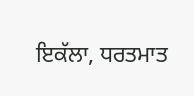ਇਕੱਲਾ, ਧਰਤਮਾਤ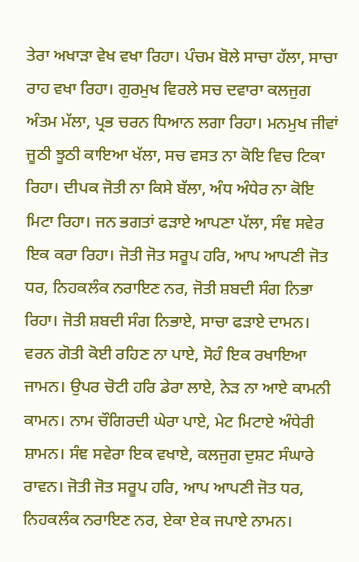ਤੇਰਾ ਅਖਾੜਾ ਵੇਖ ਵਖਾ ਰਿਹਾ। ਪੰਚਮ ਬੋਲੇ ਸਾਚਾ ਹੱਲਾ, ਸਾਚਾ ਰਾਹ ਵਖਾ ਰਿਹਾ। ਗੁਰਮੁਖ ਵਿਰਲੇ ਸਚ ਦਵਾਰਾ ਕਲਜੁਗ ਅੰਤਮ ਮੱਲਾ, ਪ੍ਰਭ ਚਰਨ ਧਿਆਨ ਲਗਾ ਰਿਹਾ। ਮਨਮੁਖ ਜੀਵਾਂ ਜੂਠੀ ਝੂਠੀ ਕਾਇਆ ਖੱਲਾ, ਸਚ ਵਸਤ ਨਾ ਕੋਇ ਵਿਚ ਟਿਕਾ ਰਿਹਾ। ਦੀਪਕ ਜੋਤੀ ਨਾ ਕਿਸੇ ਬੱਲਾ, ਅੰਧ ਅੰਧੇਰ ਨਾ ਕੋਇ ਮਿਟਾ ਰਿਹਾ। ਜਨ ਭਗਤਾਂ ਫੜਾਏ ਆਪਣਾ ਪੱਲਾ, ਸੰਞ ਸਵੇਰ ਇਕ ਕਰਾ ਰਿਹਾ। ਜੋਤੀ ਜੋਤ ਸਰੂਪ ਹਰਿ, ਆਪ ਆਪਣੀ ਜੋਤ ਧਰ, ਨਿਹਕਲੰਕ ਨਰਾਇਣ ਨਰ, ਜੋਤੀ ਸ਼ਬਦੀ ਸੰਗ ਨਿਭਾ ਰਿਹਾ। ਜੋਤੀ ਸ਼ਬਦੀ ਸੰਗ ਨਿਭਾਏ, ਸਾਚਾ ਫੜਾਏ ਦਾਮਨ। ਵਰਨ ਗੋਤੀ ਕੋਈ ਰਹਿਣ ਨਾ ਪਾਏ, ਸੋਹੰ ਇਕ ਰਖਾਇਆ ਜਾਮਨ। ਉਪਰ ਚੋਟੀ ਹਰਿ ਡੇਰਾ ਲਾਏ, ਨੇੜ ਨਾ ਆਏ ਕਾਮਨੀ ਕਾਮਨ। ਨਾਮ ਚੌਗਿਰਦੀ ਘੇਰਾ ਪਾਏ, ਮੇਟ ਮਿਟਾਏ ਅੰਧੇਰੀ ਸ਼ਾਮਨ। ਸੰਞ ਸਵੇਰਾ ਇਕ ਵਖਾਏ, ਕਲਜੁਗ ਦੁਸ਼ਟ ਸੰਘਾਰੇ ਰਾਵਨ। ਜੋਤੀ ਜੋਤ ਸਰੂਪ ਹਰਿ, ਆਪ ਆਪਣੀ ਜੋਤ ਧਰ, ਨਿਹਕਲੰਕ ਨਰਾਇਣ ਨਰ, ਏਕਾ ਏਕ ਜਪਾਏ ਨਾਮਨ।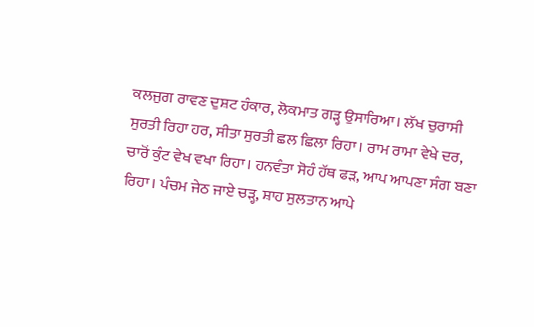ਕਲਜੁਗ ਰਾਵਣ ਦੁਸ਼ਟ ਹੰਕਾਰ, ਲੋਕਮਾਤ ਗੜ੍ਹ ਉਸਾਰਿਆ। ਲੱਖ ਚੁਰਾਸੀ ਸੁਰਤੀ ਰਿਹਾ ਹਰ, ਸੀਤਾ ਸੁਰਤੀ ਛਲ ਛਿਲਾ ਰਿਹਾ। ਰਾਮ ਰਾਮਾ ਵੇਖੇ ਦਰ, ਚਾਰੋਂ ਕੁੰਟ ਵੇਖ ਵਖਾ ਰਿਹਾ। ਹਨਵੰਤਾ ਸੋਹੰ ਹੱਥ ਫੜ, ਆਪ ਆਪਣਾ ਸੰਗ ਬਣਾ ਰਿਹਾ। ਪੰਚਮ ਜੇਠ ਜਾਏ ਚੜ੍ਹ, ਸ਼ਾਹ ਸੁਲਤਾਨ ਆਪੇ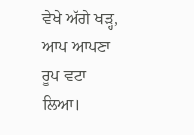ਵੇਖੇ ਅੱਗੇ ਖੜ੍ਹ, ਆਪ ਆਪਣਾ ਰੂਪ ਵਟਾ ਲਿਆ।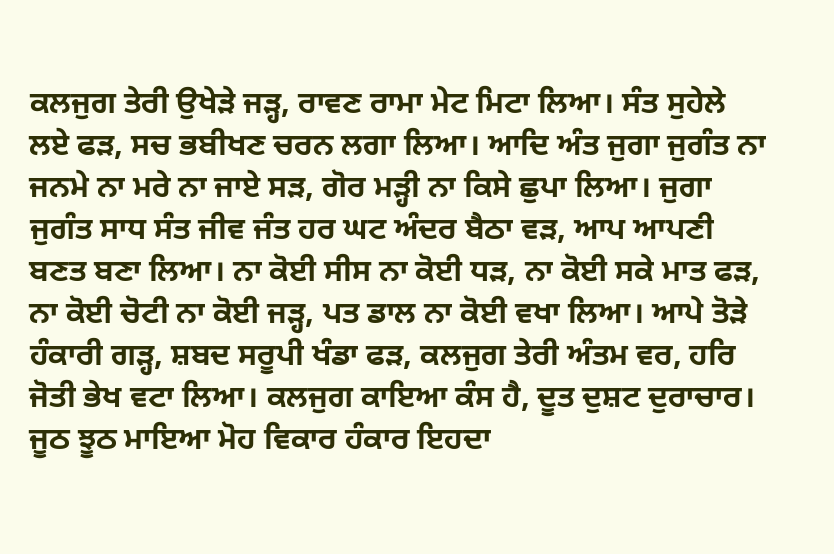ਕਲਜੁਗ ਤੇਰੀ ਉਖੇੜੇ ਜੜ੍ਹ, ਰਾਵਣ ਰਾਮਾ ਮੇਟ ਮਿਟਾ ਲਿਆ। ਸੰਤ ਸੁਹੇਲੇ ਲਏ ਫੜ, ਸਚ ਭਬੀਖਣ ਚਰਨ ਲਗਾ ਲਿਆ। ਆਦਿ ਅੰਤ ਜੁਗਾ ਜੁਗੰਤ ਨਾ ਜਨਮੇ ਨਾ ਮਰੇ ਨਾ ਜਾਏ ਸੜ, ਗੋਰ ਮੜ੍ਹੀ ਨਾ ਕਿਸੇ ਛੁਪਾ ਲਿਆ। ਜੁਗਾ ਜੁਗੰਤ ਸਾਧ ਸੰਤ ਜੀਵ ਜੰਤ ਹਰ ਘਟ ਅੰਦਰ ਬੈਠਾ ਵੜ, ਆਪ ਆਪਣੀ ਬਣਤ ਬਣਾ ਲਿਆ। ਨਾ ਕੋਈ ਸੀਸ ਨਾ ਕੋਈ ਧੜ, ਨਾ ਕੋਈ ਸਕੇ ਮਾਤ ਫੜ, ਨਾ ਕੋਈ ਚੋਟੀ ਨਾ ਕੋਈ ਜੜ੍ਹ, ਪਤ ਡਾਲ ਨਾ ਕੋਈ ਵਖਾ ਲਿਆ। ਆਪੇ ਤੋੜੇ ਹੰਕਾਰੀ ਗੜ੍ਹ, ਸ਼ਬਦ ਸਰੂਪੀ ਖੰਡਾ ਫੜ, ਕਲਜੁਗ ਤੇਰੀ ਅੰਤਮ ਵਰ, ਹਰਿ ਜੋਤੀ ਭੇਖ ਵਟਾ ਲਿਆ। ਕਲਜੁਗ ਕਾਇਆ ਕੰਸ ਹੈ, ਦੂਤ ਦੁਸ਼ਟ ਦੁਰਾਚਾਰ। ਜੂਠ ਝੂਠ ਮਾਇਆ ਮੋਹ ਵਿਕਾਰ ਹੰਕਾਰ ਇਹਦਾ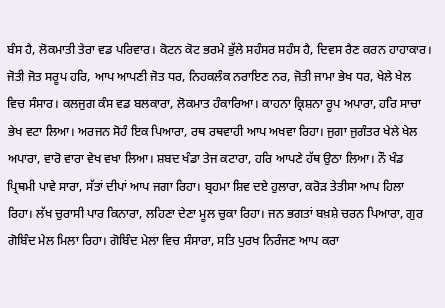ਬੰਸ ਹੈ, ਲੋਕਮਾਤੀ ਤੇਰਾ ਵਡ ਪਰਿਵਾਰ। ਕੋਟਨ ਕੋਟ ਭਰਮੇ ਭੁੱਲੇ ਸਹੰਸਰ ਸਹੰਸ ਹੈ, ਦਿਵਸ ਰੈਣ ਕਰਨ ਹਾਹਾਕਾਰ। ਜੋਤੀ ਜੋਤ ਸਰੂਪ ਹਰਿ, ਆਪ ਆਪਣੀ ਜੋਤ ਧਰ, ਨਿਹਕਲੰਕ ਨਰਾਇਣ ਨਰ, ਜੋਤੀ ਜਾਮਾ ਭੇਖ ਧਰ, ਖੇਲੇ ਖੇਲ ਵਿਚ ਸੰਸਾਰ। ਕਲਜੁਗ ਕੰਸ ਵਡ ਬਲਕਾਰਾ, ਲੋਕਮਾਤ ਹੰਕਾਰਿਆ। ਕਾਹਨਾ ਕ੍ਰਿਸ਼ਨਾ ਰੂਪ ਅਪਾਰਾ, ਹਰਿ ਸਾਚਾ ਭੇਖ ਵਟਾ ਲਿਆ। ਅਰਜਨ ਸੋਹੰ ਇਕ ਪਿਆਰਾ, ਰਥ ਰਥਵਾਹੀ ਆਪ ਅਖਵਾ ਰਿਹਾ। ਜੁਗਾ ਜੁਗੰਤਰ ਖੇਲੇ ਖੇਲ ਅਪਾਰਾ, ਵਾਰੋ ਵਾਰਾ ਵੇਖ ਵਖਾ ਲਿਆ। ਸ਼ਬਦ ਖੰਡਾ ਤੇਜ ਕਟਾਰਾ, ਹਰਿ ਆਪਣੇ ਹੱਥ ਉਠਾ ਲਿਆ। ਨੌ ਖੰਡ ਪ੍ਰਿਥਮੀ ਪਾਵੇ ਸਾਰਾ, ਸੱਤਾਂ ਦੀਪਾਂ ਆਪ ਜਗਾ ਰਿਹਾ। ਬ੍ਰਹਮਾ ਸ਼ਿਵ ਦਏ ਹੁਲਾਰਾ, ਕਰੋੜ ਤੇਤੀਸਾ ਆਪ ਹਿਲਾ ਰਿਹਾ। ਲੱਖ ਚੁਰਾਸੀ ਪਾਰ ਕਿਨਾਰਾ, ਲਹਿਣਾ ਦੇਣਾ ਮੂਲ ਚੁਕਾ ਰਿਹਾ। ਜਨ ਭਗਤਾਂ ਬਖ਼ਸ਼ੇ ਚਰਨ ਪਿਆਰਾ, ਗੁਰ ਗੋਬਿੰਦ ਮੇਲ ਮਿਲਾ ਰਿਹਾ। ਗੋਬਿੰਦ ਮੇਲਾ ਵਿਚ ਸੰਸਾਰਾ, ਸਤਿ ਪੁਰਖ ਨਿਰੰਜਣ ਆਪ ਕਰਾ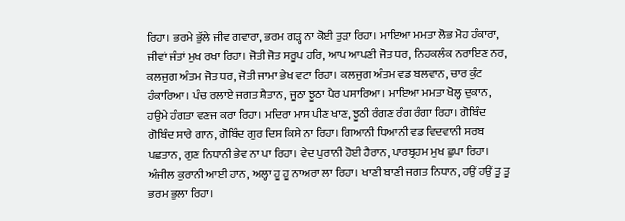ਰਿਹਾ। ਭਰਮੇ ਭੁੱਲੇ ਜੀਵ ਗਵਾਰਾ, ਭਰਮ ਗੜ੍ਹ ਨਾ ਕੋਈ ਤੁੜਾ ਰਿਹਾ। ਮਾਇਆ ਮਮਤਾ ਲੋਭ ਮੋਹ ਹੰਕਾਰਾ, ਜੀਵਾਂ ਜੰਤਾਂ ਮੁਖ ਰਖਾ ਰਿਹਾ। ਜੋਤੀ ਜੋਤ ਸਰੂਪ ਹਰਿ, ਆਪ ਆਪਣੀ ਜੋਤ ਧਰ, ਨਿਹਕਲੰਕ ਨਰਾਇਣ ਨਰ, ਕਲਜੁਗ ਅੰਤਮ ਜੋਤ ਧਰ, ਜੋਤੀ ਜਾਮਾ ਭੇਖ ਵਟਾ ਰਿਹਾ। ਕਲਜੁਗ ਅੰਤਮ ਵਡ ਬਲਵਾਨ, ਚਾਰ ਕੁੰਟ ਹੰਕਾਰਿਆ। ਪੰਚ ਰਲਾਏ ਜਗਤ ਸ਼ੈਤਾਨ, ਜੂਠਾ ਝੂਠਾ ਪੈਰ ਪਸਾਰਿਆ। ਮਾਇਆ ਮਮਤਾ ਖੋਲ੍ਹ ਦੁਕਾਨ, ਹਉਮੇ ਹੰਗਤਾ ਵਣਜ ਕਰਾ ਰਿਹਾ। ਮਦਿਰਾ ਮਾਸ ਪੀਣ ਖਾਣ, ਝੂਠੀ ਰੰਗਣ ਰੰਗ ਰੰਗਾ ਰਿਹਾ। ਗੋਬਿੰਦ ਗੋਬਿੰਦ ਸਾਰੇ ਗਾਨ, ਗੋਬਿੰਦ ਗੁਰ ਦਿਸ ਕਿਸੇ ਨਾ ਰਿਹਾ। ਗਿਆਨੀ ਧਿਆਨੀ ਵਡ ਵਿਦਵਾਨੀ ਸਰਬ ਪਛਤਾਨ, ਗੁਣ ਨਿਧਾਨੀ ਭੇਵ ਨਾ ਪਾ ਰਿਹਾ। ਵੇਦ ਪੁਰਾਨੀ ਹੋਈ ਹੈਰਾਨ, ਪਾਰਬ੍ਰਹਮ ਮੁਖ ਛੁਪਾ ਰਿਹਾ। ਅੰਜੀਲ ਕੁਰਾਨੀ ਆਈ ਹਾਨ, ਅਲ੍ਹਾ ਹੂ ਹੂ ਨਾਅਰਾ ਲਾ ਰਿਹਾ। ਖਾਣੀ ਬਾਣੀ ਜਗਤ ਨਿਧਾਨ, ਹਉਂ ਹਉਂ ਤੂ ਤੂ ਭਰਮ ਭੁਲਾ ਰਿਹਾ।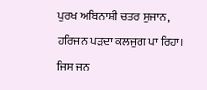ਪੁਰਖ ਅਬਿਨਾਸ਼ੀ ਚਤਰ ਸੁਜਾਨ, ਹਰਿਜਨ ਪੜਦਾ ਕਲਜੁਗ ਪਾ ਰਿਹਾ। ਜਿਸ ਜਨ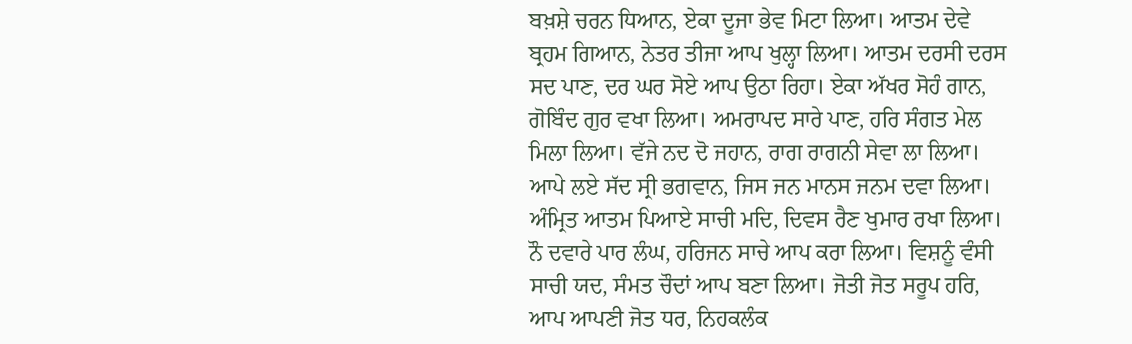ਬਖ਼ਸ਼ੇ ਚਰਨ ਧਿਆਨ, ਏਕਾ ਦੂਜਾ ਭੇਵ ਮਿਟਾ ਲਿਆ। ਆਤਮ ਦੇਵੇ ਬ੍ਰਹਮ ਗਿਆਨ, ਨੇਤਰ ਤੀਜਾ ਆਪ ਖੁਲ੍ਹਾ ਲਿਆ। ਆਤਮ ਦਰਸੀ ਦਰਸ ਸਦ ਪਾਣ, ਦਰ ਘਰ ਸੋਏ ਆਪ ਉਠਾ ਰਿਹਾ। ਏਕਾ ਅੱਖਰ ਸੋਹੰ ਗਾਨ, ਗੋਬਿੰਦ ਗੁਰ ਵਖਾ ਲਿਆ। ਅਮਰਾਪਦ ਸਾਰੇ ਪਾਣ, ਹਰਿ ਸੰਗਤ ਮੇਲ ਮਿਲਾ ਲਿਆ। ਵੱਜੇ ਨਦ ਦੋ ਜਹਾਨ, ਰਾਗ ਰਾਗਨੀ ਸੇਵਾ ਲਾ ਲਿਆ। ਆਪੇ ਲਏ ਸੱਦ ਸ੍ਰੀ ਭਗਵਾਨ, ਜਿਸ ਜਨ ਮਾਨਸ ਜਨਮ ਦਵਾ ਲਿਆ। ਅੰਮ੍ਰਿਤ ਆਤਮ ਪਿਆਏ ਸਾਚੀ ਮਦਿ, ਦਿਵਸ ਰੈਣ ਖੁਮਾਰ ਰਖਾ ਲਿਆ। ਨੌ ਦਵਾਰੇ ਪਾਰ ਲੰਘ, ਹਰਿਜਨ ਸਾਚੇ ਆਪ ਕਰਾ ਲਿਆ। ਵਿਸ਼ਨੂੰ ਵੰਸੀ ਸਾਚੀ ਯਦ, ਸੰਮਤ ਚੌਦਾਂ ਆਪ ਬਣਾ ਲਿਆ। ਜੋਤੀ ਜੋਤ ਸਰੂਪ ਹਰਿ, ਆਪ ਆਪਣੀ ਜੋਤ ਧਰ, ਨਿਹਕਲੰਕ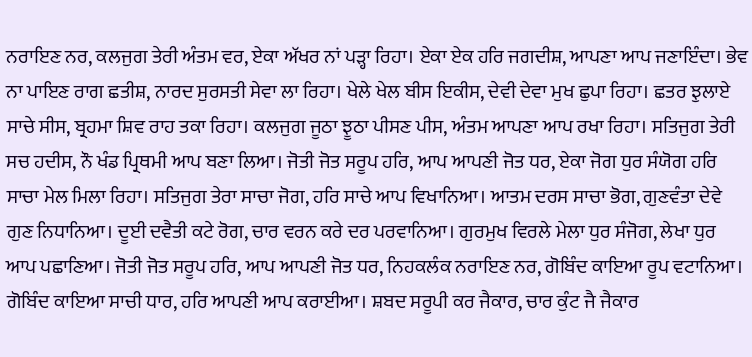ਨਰਾਇਣ ਨਰ, ਕਲਜੁਗ ਤੇਰੀ ਅੰਤਮ ਵਰ, ਏਕਾ ਅੱਖਰ ਨਾਂ ਪੜ੍ਹਾ ਰਿਹਾ। ਏਕਾ ਏਕ ਹਰਿ ਜਗਦੀਸ਼, ਆਪਣਾ ਆਪ ਜਣਾਇੰਦਾ। ਭੇਵ ਨਾ ਪਾਇਣ ਰਾਗ ਛਤੀਸ਼, ਨਾਰਦ ਸੁਰਸਤੀ ਸੇਵਾ ਲਾ ਰਿਹਾ। ਖੇਲੇ ਖੇਲ ਬੀਸ ਇਕੀਸ, ਦੇਵੀ ਦੇਵਾ ਮੁਖ ਛੁਪਾ ਰਿਹਾ। ਛਤਰ ਝੁਲਾਏ ਸਾਚੇ ਸੀਸ, ਬ੍ਰਹਮਾ ਸ਼ਿਵ ਰਾਹ ਤਕਾ ਰਿਹਾ। ਕਲਜੁਗ ਜੂਠਾ ਝੂਠਾ ਪੀਸਣ ਪੀਸ, ਅੰਤਮ ਆਪਣਾ ਆਪ ਰਖਾ ਰਿਹਾ। ਸਤਿਜੁਗ ਤੇਰੀ ਸਚ ਹਦੀਸ, ਨੌ ਖੰਡ ਪ੍ਰਿਥਮੀ ਆਪ ਬਣਾ ਲਿਆ। ਜੋਤੀ ਜੋਤ ਸਰੂਪ ਹਰਿ, ਆਪ ਆਪਣੀ ਜੋਤ ਧਰ, ਏਕਾ ਜੋਗ ਧੁਰ ਸੰਯੋਗ ਹਰਿ ਸਾਚਾ ਮੇਲ ਮਿਲਾ ਰਿਹਾ। ਸਤਿਜੁਗ ਤੇਰਾ ਸਾਚਾ ਜੋਗ, ਹਰਿ ਸਾਚੇ ਆਪ ਵਿਖਾਨਿਆ। ਆਤਮ ਦਰਸ ਸਾਚਾ ਭੋਗ, ਗੁਣਵੰਤਾ ਦੇਵੇ ਗੁਣ ਨਿਧਾਨਿਆ। ਦੂਈ ਦਵੈਤੀ ਕਟੇ ਰੋਗ, ਚਾਰ ਵਰਨ ਕਰੇ ਦਰ ਪਰਵਾਨਿਆ। ਗੁਰਮੁਖ ਵਿਰਲੇ ਮੇਲਾ ਧੁਰ ਸੰਜੋਗ, ਲੇਖਾ ਧੁਰ ਆਪ ਪਛਾਣਿਆ। ਜੋਤੀ ਜੋਤ ਸਰੂਪ ਹਰਿ, ਆਪ ਆਪਣੀ ਜੋਤ ਧਰ, ਨਿਹਕਲੰਕ ਨਰਾਇਣ ਨਰ, ਗੋਬਿੰਦ ਕਾਇਆ ਰੂਪ ਵਟਾਨਿਆ। ਗੋਬਿੰਦ ਕਾਇਆ ਸਾਚੀ ਧਾਰ, ਹਰਿ ਆਪਣੀ ਆਪ ਕਰਾਈਆ। ਸ਼ਬਦ ਸਰੂਪੀ ਕਰ ਜੈਕਾਰ, ਚਾਰ ਕੁੰਟ ਜੈ ਜੈਕਾਰ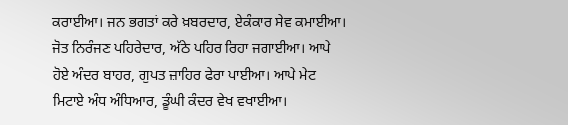ਕਰਾਈਆ। ਜਨ ਭਗਤਾਂ ਕਰੇ ਖ਼ਬਰਦਾਰ, ਏਕੰਕਾਰ ਸੇਵ ਕਮਾਈਆ। ਜੋਤ ਨਿਰੰਜਣ ਪਹਿਰੇਦਾਰ, ਅੱਠੇ ਪਹਿਰ ਰਿਹਾ ਜਗਾਈਆ। ਆਪੇ ਹੋਏ ਅੰਦਰ ਬਾਹਰ, ਗੁਪਤ ਜ਼ਾਹਿਰ ਫੇਰਾ ਪਾਈਆ। ਆਪੇ ਮੇਟ ਮਿਟਾਏ ਅੰਧ ਅੰਧਿਆਰ, ਡੂੰਘੀ ਕੰਦਰ ਵੇਖ ਵਖਾਈਆ।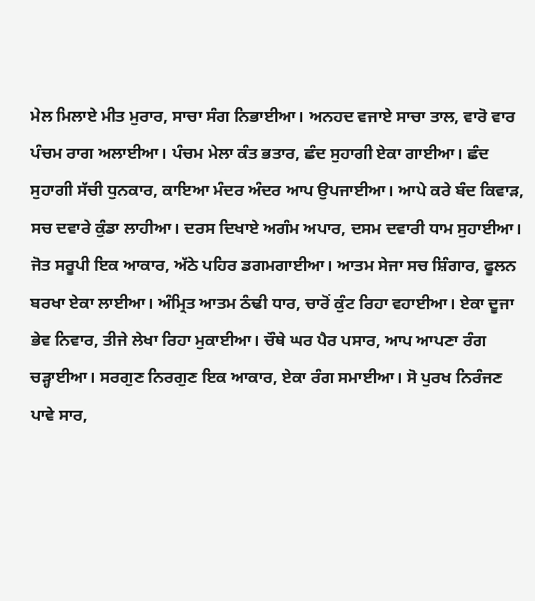ਮੇਲ ਮਿਲਾਏ ਮੀਤ ਮੁਰਾਰ, ਸਾਚਾ ਸੰਗ ਨਿਭਾਈਆ। ਅਨਹਦ ਵਜਾਏ ਸਾਚਾ ਤਾਲ, ਵਾਰੋ ਵਾਰ ਪੰਚਮ ਰਾਗ ਅਲਾਈਆ। ਪੰਚਮ ਮੇਲਾ ਕੰਤ ਭਤਾਰ, ਛੰਦ ਸੁਹਾਗੀ ਏਕਾ ਗਾਈਆ। ਛੰਦ ਸੁਹਾਗੀ ਸੱਚੀ ਧੁਨਕਾਰ, ਕਾਇਆ ਮੰਦਰ ਅੰਦਰ ਆਪ ਉਪਜਾਈਆ। ਆਪੇ ਕਰੇ ਬੰਦ ਕਿਵਾੜ, ਸਚ ਦਵਾਰੇ ਕੁੰਡਾ ਲਾਹੀਆ। ਦਰਸ ਦਿਖਾਏ ਅਗੰਮ ਅਪਾਰ, ਦਸਮ ਦਵਾਰੀ ਧਾਮ ਸੁਹਾਈਆ। ਜੋਤ ਸਰੂਪੀ ਇਕ ਆਕਾਰ, ਅੱਠੇ ਪਹਿਰ ਡਗਮਗਾਈਆ। ਆਤਮ ਸੇਜਾ ਸਚ ਸ਼ਿੰਗਾਰ, ਫੂਲਨ ਬਰਖਾ ਏਕਾ ਲਾਈਆ। ਅੰਮ੍ਰਿਤ ਆਤਮ ਠੰਢੀ ਧਾਰ, ਚਾਰੋਂ ਕੁੰਟ ਰਿਹਾ ਵਹਾਈਆ। ਏਕਾ ਦੂਜਾ ਭੇਵ ਨਿਵਾਰ, ਤੀਜੇ ਲੇਖਾ ਰਿਹਾ ਮੁਕਾਈਆ। ਚੌਥੇ ਘਰ ਪੈਰ ਪਸਾਰ, ਆਪ ਆਪਣਾ ਰੰਗ ਚੜ੍ਹਾਈਆ। ਸਰਗੁਣ ਨਿਰਗੁਣ ਇਕ ਆਕਾਰ, ਏਕਾ ਰੰਗ ਸਮਾਈਆ। ਸੋ ਪੁਰਖ ਨਿਰੰਜਣ ਪਾਵੇ ਸਾਰ,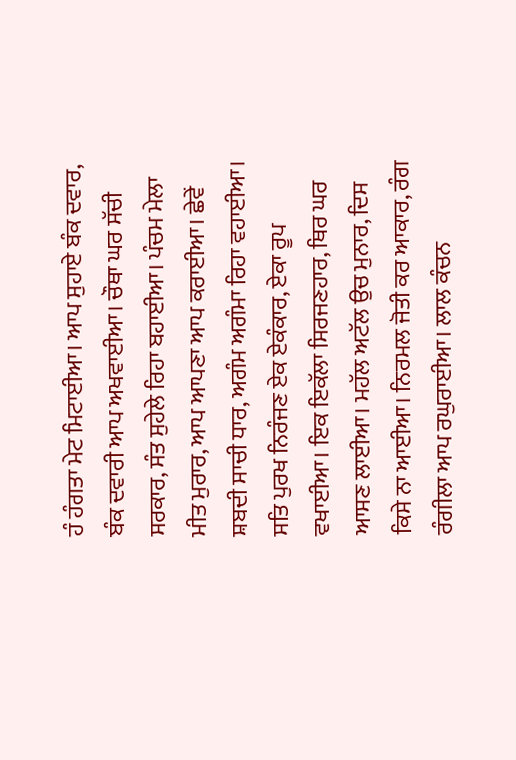ਹੰ ਹੰਗਤਾ ਮੇਟ ਮਿਟਾਈਆ। ਆਪ ਸੁਹਾਏ ਬੰਕ ਦਵਾਰ, ਬੰਕ ਦਵਾਰੀ ਆਪ ਅਖਵਾਈਆ। ਚੌਥਾ ਘਰ ਸੱਚੀ ਸਰਕਾਰ, ਸੰਤ ਸੁਹੇਲੇ ਰਿਹਾ ਬਹਾਈਆ। ਪੰਚਮ ਮੇਲਾ ਮੀਤ ਮੁਰਾਰ, ਆਪ ਆਪਣਾ ਆਪ ਕਰਾਈਆ। ਛੇਵੇਂ ਸ਼ਬਦੀ ਸਾਚੀ ਧਾਰ, ਅਗੰਮ ਅਗੰਮਾ ਰਿਹਾ ਵਹਾਈਆ। ਸਤਿ ਪੁਰਖ ਨਿਰੰਜਣ ਏਕ ਏਕੰਕਾਰ, ਏਕਾ ਰੂਪ ਵਖਾਈਆ। ਇਕ ਇਕੱਲਾ ਸਿਰਜਣਹਾਰ, ਥਿਰ ਘਰ ਆਸਣ ਲਾਈਆ। ਮਹੱਲ ਅਟੱਲ ਉਚ ਮੁਨਾਰ, ਦਿਸ ਕਿਸੇ ਨਾ ਆਈਆ। ਨਿਰਮਲ ਜੋਤੀ ਕਰ ਆਕਾਰ, ਰੰਗ ਰੰਗੀਲਾ ਆਪ ਰਘੁਰਾਈਆ। ਲਾਲ ਕੰਚਨ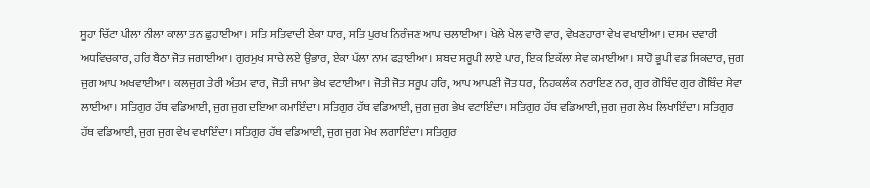ਸੂਹਾ ਚਿੱਟਾ ਪੀਲਾ ਨੀਲਾ ਕਾਲਾ ਤਨ ਛੁਹਾਈਆ। ਸਤਿ ਸਤਿਵਾਦੀ ਏਕਾ ਧਾਰ, ਸਤਿ ਪੁਰਖ ਨਿਰੰਜਣ ਆਪ ਚਲਾਈਆ। ਖੇਲੇ ਖੇਲ ਵਾਰੋ ਵਾਰ, ਵੇਖਣਹਾਰਾ ਵੇਖ ਵਖਾਈਆ। ਦਸਮ ਦਵਾਰੀ ਅਧਵਿਚਕਾਰ, ਹਰਿ ਬੈਠਾ ਜੋਤ ਜਗਾਈਆ। ਗੁਰਮੁਖ ਸਾਚੇ ਲਏ ਉਭਾਰ, ਏਕਾ ਪੱਲਾ ਨਾਮ ਫੜਾਈਆ। ਸ਼ਬਦ ਸਰੂਪੀ ਲਾਏ ਪਾਰ, ਇਕ ਇਕੱਲਾ ਸੇਵ ਕਮਾਈਆ। ਸ਼ਾਹੋ ਭੂਪੀ ਵਡ ਸਿਕਦਾਰ, ਜੁਗ ਜੁਗ ਆਪ ਅਖਵਾਈਆ। ਕਲਜੁਗ ਤੇਰੀ ਅੰਤਮ ਵਾਰ, ਜੋਤੀ ਜਾਮਾ ਭੇਖ ਵਟਾਈਆ। ਜੋਤੀ ਜੋਤ ਸਰੂਪ ਹਰਿ, ਆਪ ਆਪਣੀ ਜੋਤ ਧਰ, ਨਿਹਕਲੰਕ ਨਰਾਇਣ ਨਰ, ਗੁਰ ਗੋਬਿੰਦ ਗੁਰ ਗੋਬਿੰਦ ਸੇਵਾ ਲਾਈਆ। ਸਤਿਗੁਰ ਹੱਥ ਵਡਿਆਈ, ਜੁਗ ਜੁਗ ਦਇਆ ਕਮਾਇੰਦਾ। ਸਤਿਗੁਰ ਹੱਥ ਵਡਿਆਈ, ਜੁਗ ਜੁਗ ਭੇਖ ਵਟਾਇੰਦਾ। ਸਤਿਗੁਰ ਹੱਥ ਵਡਿਆਈ, ਜੁਗ ਜੁਗ ਲੇਖ ਲਿਖਾਇੰਦਾ। ਸਤਿਗੁਰ ਹੱਥ ਵਡਿਆਈ, ਜੁਗ ਜੁਗ ਵੇਖ ਵਖਾਇੰਦਾ। ਸਤਿਗੁਰ ਹੱਥ ਵਡਿਆਈ, ਜੁਗ ਜੁਗ ਮੇਖ ਲਗਾਇੰਦਾ। ਸਤਿਗੁਰ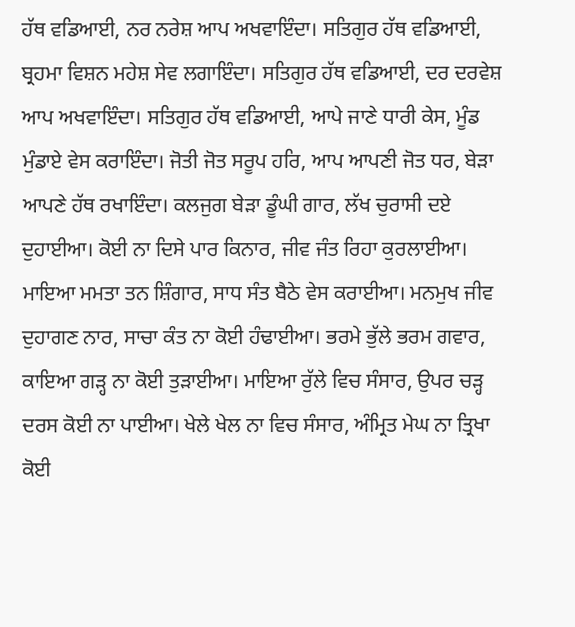ਹੱਥ ਵਡਿਆਈ, ਨਰ ਨਰੇਸ਼ ਆਪ ਅਖਵਾਇੰਦਾ। ਸਤਿਗੁਰ ਹੱਥ ਵਡਿਆਈ, ਬ੍ਰਹਮਾ ਵਿਸ਼ਨ ਮਹੇਸ਼ ਸੇਵ ਲਗਾਇੰਦਾ। ਸਤਿਗੁਰ ਹੱਥ ਵਡਿਆਈ, ਦਰ ਦਰਵੇਸ਼ ਆਪ ਅਖਵਾਇੰਦਾ। ਸਤਿਗੁਰ ਹੱਥ ਵਡਿਆਈ, ਆਪੇ ਜਾਣੇ ਧਾਰੀ ਕੇਸ, ਮੂੰਡ ਮੁੰਡਾਏ ਵੇਸ ਕਰਾਇੰਦਾ। ਜੋਤੀ ਜੋਤ ਸਰੂਪ ਹਰਿ, ਆਪ ਆਪਣੀ ਜੋਤ ਧਰ, ਬੇੜਾ ਆਪਣੇ ਹੱਥ ਰਖਾਇੰਦਾ। ਕਲਜੁਗ ਬੇੜਾ ਡੂੰਘੀ ਗਾਰ, ਲੱਖ ਚੁਰਾਸੀ ਦਏ ਦੁਹਾਈਆ। ਕੋਈ ਨਾ ਦਿਸੇ ਪਾਰ ਕਿਨਾਰ, ਜੀਵ ਜੰਤ ਰਿਹਾ ਕੁਰਲਾਈਆ। ਮਾਇਆ ਮਮਤਾ ਤਨ ਸ਼ਿੰਗਾਰ, ਸਾਧ ਸੰਤ ਬੈਠੇ ਵੇਸ ਕਰਾਈਆ। ਮਨਮੁਖ ਜੀਵ ਦੁਹਾਗਣ ਨਾਰ, ਸਾਚਾ ਕੰਤ ਨਾ ਕੋਈ ਹੰਢਾਈਆ। ਭਰਮੇ ਭੁੱਲੇ ਭਰਮ ਗਵਾਰ, ਕਾਇਆ ਗੜ੍ਹ ਨਾ ਕੋਈ ਤੁੜਾਈਆ। ਮਾਇਆ ਰੁੱਲੇ ਵਿਚ ਸੰਸਾਰ, ਉਪਰ ਚੜ੍ਹ ਦਰਸ ਕੋਈ ਨਾ ਪਾਈਆ। ਖੇਲੇ ਖੇਲ ਨਾ ਵਿਚ ਸੰਸਾਰ, ਅੰਮ੍ਰਿਤ ਮੇਘ ਨਾ ਤ੍ਰਿਖਾ ਕੋਈ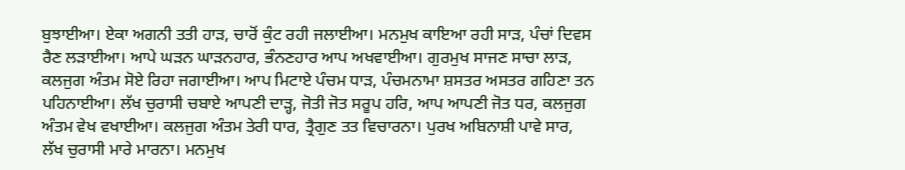ਬੁਝਾਈਆ। ਏਕਾ ਅਗਨੀ ਤਤੀ ਹਾੜ, ਚਾਰੋਂ ਕੁੰਟ ਰਹੀ ਜਲਾਈਆ। ਮਨਮੁਖ ਕਾਇਆ ਰਹੀ ਸਾੜ, ਪੰਚਾਂ ਦਿਵਸ ਰੈਣ ਲੜਾਈਆ। ਆਪੇ ਘੜਨ ਘਾੜਨਹਾਰ, ਭੰਨਣਹਾਰ ਆਪ ਅਖਵਾਈਆ। ਗੁਰਮੁਖ ਸਾਜਣ ਸਾਚਾ ਲਾੜ, ਕਲਜੁਗ ਅੰਤਮ ਸੋਏ ਰਿਹਾ ਜਗਾਈਆ। ਆਪ ਮਿਟਾਏ ਪੰਚਮ ਧਾੜ, ਪੰਚਮਨਾਮਾ ਸ਼ਸਤਰ ਅਸਤਰ ਗਹਿਣਾ ਤਨ ਪਹਿਨਾਈਆ। ਲੱਖ ਚੁਰਾਸੀ ਚਬਾਏ ਆਪਣੀ ਦਾੜ੍ਹ, ਜੋਤੀ ਜੋਤ ਸਰੂਪ ਹਰਿ, ਆਪ ਆਪਣੀ ਜੋਤ ਧਰ, ਕਲਜੁਗ ਅੰਤਮ ਵੇਖ ਵਖਾਈਆ। ਕਲਜੁਗ ਅੰਤਮ ਤੇਰੀ ਧਾਰ, ਤ੍ਰੈਗੁਣ ਤਤ ਵਿਚਾਰਨਾ। ਪੁਰਖ ਅਬਿਨਾਸ਼ੀ ਪਾਵੇ ਸਾਰ, ਲੱਖ ਚੁਰਾਸੀ ਮਾਰੇ ਮਾਰਨਾ। ਮਨਮੁਖ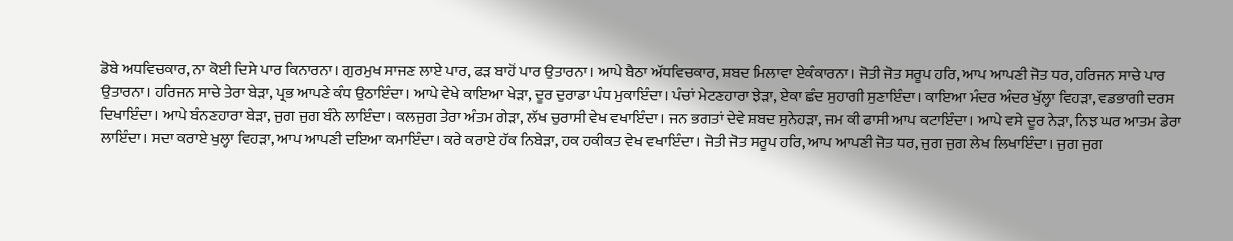ਡੋਬੇ ਅਧਵਿਚਕਾਰ, ਨਾ ਕੋਈ ਦਿਸੇ ਪਾਰ ਕਿਨਾਰਨਾ। ਗੁਰਮੁਖ ਸਾਜਣ ਲਾਏ ਪਾਰ, ਫੜ ਬਾਹੋਂ ਪਾਰ ਉਤਾਰਨਾ। ਆਪੇ ਬੈਠਾ ਅੱਧਵਿਚਕਾਰ, ਸ਼ਬਦ ਮਿਲਾਵਾ ਏਕੰਕਾਰਨਾ। ਜੋਤੀ ਜੋਤ ਸਰੂਪ ਹਰਿ, ਆਪ ਆਪਣੀ ਜੋਤ ਧਰ, ਹਰਿਜਨ ਸਾਚੇ ਪਾਰ ਉਤਾਰਨਾ। ਹਰਿਜਨ ਸਾਚੇ ਤੇਰਾ ਬੇੜਾ, ਪ੍ਰਭ ਆਪਣੇ ਕੰਧ ਉਠਾਇੰਦਾ। ਆਪੇ ਵੇਖੇ ਕਾਇਆ ਖੇੜਾ, ਦੂਰ ਦੁਰਾਡਾ ਪੰਧ ਮੁਕਾਇੰਦਾ। ਪੰਚਾਂ ਮੇਟਣਹਾਰਾ ਝੇੜਾ, ਏਕਾ ਛੰਦ ਸੁਹਾਗੀ ਸੁਣਾਇੰਦਾ। ਕਾਇਆ ਮੰਦਰ ਅੰਦਰ ਖੁੱਲ੍ਹਾ ਵਿਹੜਾ, ਵਡਭਾਗੀ ਦਰਸ ਦਿਖਾਇੰਦਾ। ਆਪੇ ਬੰਨਣਹਾਰਾ ਬੇੜਾ, ਜੁਗ ਜੁਗ ਬੰਨੇ ਲਾਇੰਦਾ। ਕਲਜੁਗ ਤੇਰਾ ਅੰਤਮ ਗੇੜਾ, ਲੱਖ ਚੁਰਾਸੀ ਵੇਖ ਵਖਾਇੰਦਾ। ਜਨ ਭਗਤਾਂ ਦੇਵੇ ਸ਼ਬਦ ਸੁਨੇਹੜਾ, ਜਮ ਕੀ ਫਾਸੀ ਆਪ ਕਟਾਇੰਦਾ। ਆਪੇ ਵਸੇ ਦੂਰ ਨੇੜਾ, ਨਿਝ ਘਰ ਆਤਮ ਡੇਰਾ ਲਾਇੰਦਾ। ਸਦਾ ਕਰਾਏ ਖੁਲ੍ਹਾ ਵਿਹੜਾ, ਆਪ ਆਪਣੀ ਦਇਆ ਕਮਾਇੰਦਾ। ਕਰੇ ਕਰਾਏ ਹੱਕ ਨਿਬੇੜਾ, ਹਕ ਹਕੀਕਤ ਵੇਖ ਵਖਾਇੰਦਾ। ਜੋਤੀ ਜੋਤ ਸਰੂਪ ਹਰਿ, ਆਪ ਆਪਣੀ ਜੋਤ ਧਰ, ਜੁਗ ਜੁਗ ਲੇਖ ਲਿਖਾਇੰਦਾ। ਜੁਗ ਜੁਗ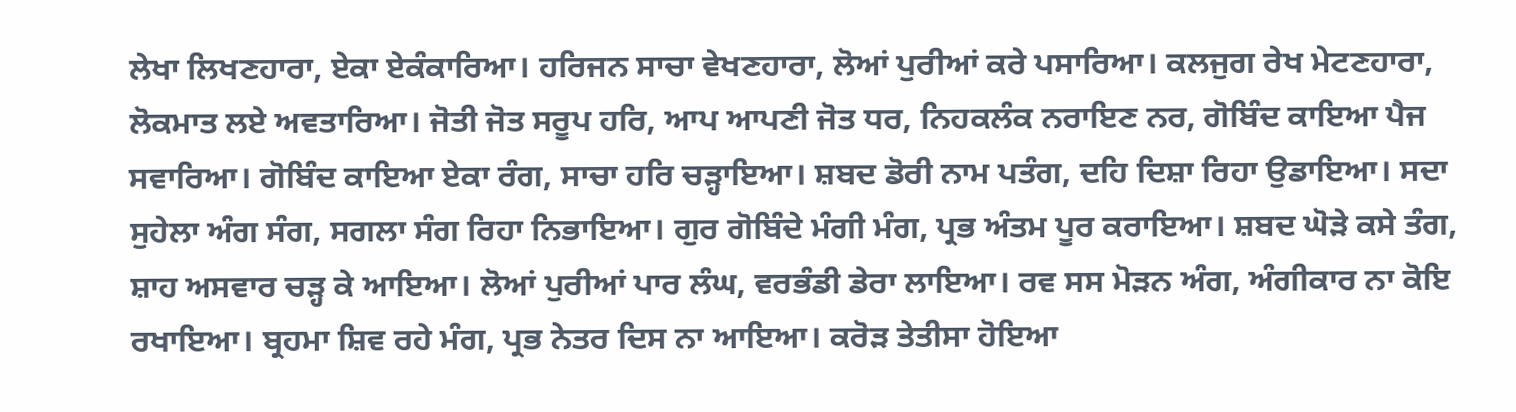ਲੇਖਾ ਲਿਖਣਹਾਰਾ, ਏਕਾ ਏਕੰਕਾਰਿਆ। ਹਰਿਜਨ ਸਾਚਾ ਵੇਖਣਹਾਰਾ, ਲੋਆਂ ਪੁਰੀਆਂ ਕਰੇ ਪਸਾਰਿਆ। ਕਲਜੁਗ ਰੇਖ ਮੇਟਣਹਾਰਾ, ਲੋਕਮਾਤ ਲਏ ਅਵਤਾਰਿਆ। ਜੋਤੀ ਜੋਤ ਸਰੂਪ ਹਰਿ, ਆਪ ਆਪਣੀ ਜੋਤ ਧਰ, ਨਿਹਕਲੰਕ ਨਰਾਇਣ ਨਰ, ਗੋਬਿੰਦ ਕਾਇਆ ਪੈਜ ਸਵਾਰਿਆ। ਗੋਬਿੰਦ ਕਾਇਆ ਏਕਾ ਰੰਗ, ਸਾਚਾ ਹਰਿ ਚੜ੍ਹਾਇਆ। ਸ਼ਬਦ ਡੋਰੀ ਨਾਮ ਪਤੰਗ, ਦਹਿ ਦਿਸ਼ਾ ਰਿਹਾ ਉਡਾਇਆ। ਸਦਾ ਸੁਹੇਲਾ ਅੰਗ ਸੰਗ, ਸਗਲਾ ਸੰਗ ਰਿਹਾ ਨਿਭਾਇਆ। ਗੁਰ ਗੋਬਿੰਦੇ ਮੰਗੀ ਮੰਗ, ਪ੍ਰਭ ਅੰਤਮ ਪੂਰ ਕਰਾਇਆ। ਸ਼ਬਦ ਘੋੜੇ ਕਸੇ ਤੰਗ, ਸ਼ਾਹ ਅਸਵਾਰ ਚੜ੍ਹ ਕੇ ਆਇਆ। ਲੋਆਂ ਪੁਰੀਆਂ ਪਾਰ ਲੰਘ, ਵਰਭੰਡੀ ਡੇਰਾ ਲਾਇਆ। ਰਵ ਸਸ ਮੋੜਨ ਅੰਗ, ਅੰਗੀਕਾਰ ਨਾ ਕੋਇ ਰਖਾਇਆ। ਬ੍ਰਹਮਾ ਸ਼ਿਵ ਰਹੇ ਮੰਗ, ਪ੍ਰਭ ਨੇਤਰ ਦਿਸ ਨਾ ਆਇਆ। ਕਰੋੜ ਤੇਤੀਸਾ ਹੋਇਆ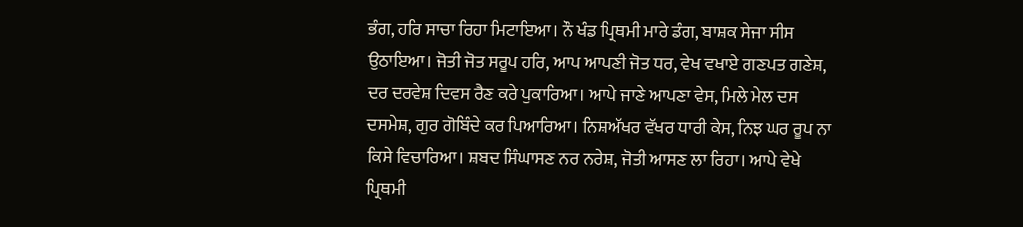ਭੰਗ, ਹਰਿ ਸਾਚਾ ਰਿਹਾ ਮਿਟਾਇਆ। ਨੌ ਖੰਡ ਪ੍ਰਿਥਮੀ ਮਾਰੇ ਡੰਗ, ਬਾਸ਼ਕ ਸੇਜਾ ਸੀਸ ਉਠਾਇਆ। ਜੋਤੀ ਜੋਤ ਸਰੂਪ ਹਰਿ, ਆਪ ਆਪਣੀ ਜੋਤ ਧਰ, ਵੇਖ ਵਖਾਏ ਗਣਪਤ ਗਣੇਸ਼, ਦਰ ਦਰਵੇਸ਼ ਦਿਵਸ ਰੈਣ ਕਰੇ ਪੁਕਾਰਿਆ। ਆਪੇ ਜਾਣੇ ਆਪਣਾ ਵੇਸ, ਮਿਲੇ ਮੇਲ ਦਸ ਦਸਮੇਸ਼, ਗੁਰ ਗੋਬਿੰਦੇ ਕਰ ਪਿਆਰਿਆ। ਨਿਸ਼ਅੱਖਰ ਵੱਖਰ ਧਾਰੀ ਕੇਸ, ਨਿਝ ਘਰ ਰੂਪ ਨਾ ਕਿਸੇ ਵਿਚਾਰਿਆ। ਸ਼ਬਦ ਸਿੰਘਾਸਣ ਨਰ ਨਰੇਸ਼, ਜੋਤੀ ਆਸਣ ਲਾ ਰਿਹਾ। ਆਪੇ ਵੇਖੇ ਪ੍ਰਿਥਮੀ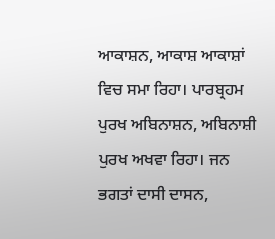ਆਕਾਸ਼ਨ, ਆਕਾਸ਼ ਆਕਾਸ਼ਾਂ ਵਿਚ ਸਮਾ ਰਿਹਾ। ਪਾਰਬ੍ਰਹਮ ਪੁਰਖ ਅਬਿਨਾਸ਼ਨ, ਅਬਿਨਾਸ਼ੀ ਪੁਰਖ ਅਖਵਾ ਰਿਹਾ। ਜਨ ਭਗਤਾਂ ਦਾਸੀ ਦਾਸਨ,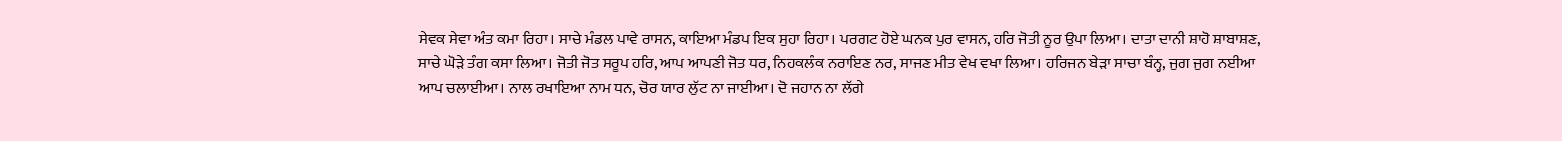ਸੇਵਕ ਸੇਵਾ ਅੰਤ ਕਮਾ ਰਿਹਾ। ਸਾਚੇ ਮੰਡਲ ਪਾਵੇ ਰਾਸਨ, ਕਾਇਆ ਮੰਡਪ ਇਕ ਸੁਹਾ ਰਿਹਾ। ਪਰਗਟ ਹੋਏ ਘਨਕ ਪੁਰ ਵਾਸਨ, ਹਰਿ ਜੋਤੀ ਨੂਰ ਉਪਾ ਲਿਆ। ਦਾਤਾ ਦਾਨੀ ਸ਼ਾਹੋ ਸ਼ਾਬਾਸ਼ਣ, ਸਾਚੇ ਘੋੜੇ ਤੰਗ ਕਸਾ ਲਿਆ। ਜੋਤੀ ਜੋਤ ਸਰੂਪ ਹਰਿ, ਆਪ ਆਪਣੀ ਜੋਤ ਧਰ, ਨਿਹਕਲੰਕ ਨਰਾਇਣ ਨਰ, ਸਾਜਣ ਮੀਤ ਵੇਖ ਵਖਾ ਲਿਆ। ਹਰਿਜਨ ਬੇੜਾ ਸਾਚਾ ਬੰਨ੍ਹ, ਜੁਗ ਜੁਗ ਨਈਆ ਆਪ ਚਲਾਈਆ। ਨਾਲ ਰਖਾਇਆ ਨਾਮ ਧਨ, ਚੋਰ ਯਾਰ ਲੁੱਟ ਨਾ ਜਾਈਆ। ਦੋ ਜਹਾਨ ਨਾ ਲੱਗੇ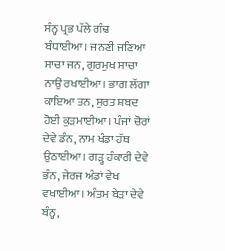ਸੰਨ੍ਹ ਪ੍ਰਭ ਪੱਲੇ ਗੰਢ ਬੰਧਾਈਆ। ਜਨਣੀ ਜਣਿਆ ਸਾਚਾ ਜਨ, ਗੁਰਮੁਖ ਸਾਚਾ ਨਾਉਂ ਰਖਾਈਆ। ਭਾਗ ਲੱਗਾ ਕਾਇਆ ਤਨ, ਸੁਰਤ ਸ਼ਬਦ ਹੋਈ ਕੁੜਮਾਈਆ। ਪੰਜਾਂ ਚੋਰਾਂ ਦੇਵੇ ਡੰਨ, ਨਾਮ ਖੰਡਾ ਹੱਥ ਉਠਾਈਆ। ਗੜ੍ਹ ਹੰਕਾਰੀ ਦੇਵੇ ਭੰਨ, ਜੇਰਜ ਅੰਡਾਂ ਵੇਖ ਵਖਾਈਆ। ਅੰਤਮ ਬੇੜਾ ਦੇਵੇ ਬੰਨ੍ਹ,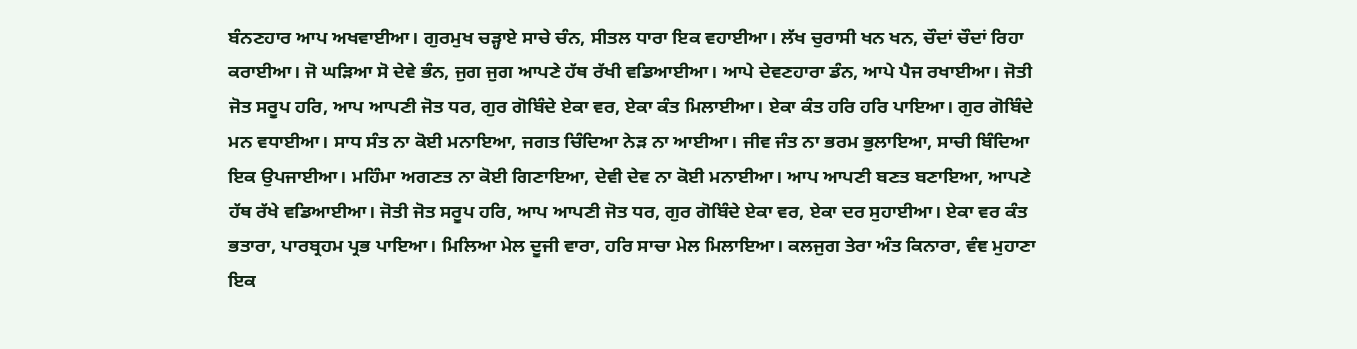ਬੰਨਣਹਾਰ ਆਪ ਅਖਵਾਈਆ। ਗੁਰਮੁਖ ਚੜ੍ਹਾਏ ਸਾਚੇ ਚੰਨ, ਸੀਤਲ ਧਾਰਾ ਇਕ ਵਹਾਈਆ। ਲੱਖ ਚੁਰਾਸੀ ਖਨ ਖਨ, ਚੌਦਾਂ ਚੌਦਾਂ ਰਿਹਾ ਕਰਾਈਆ। ਜੋ ਘੜਿਆ ਸੋ ਦੇਵੇ ਭੰਨ, ਜੁਗ ਜੁਗ ਆਪਣੇ ਹੱਥ ਰੱਖੀ ਵਡਿਆਈਆ। ਆਪੇ ਦੇਵਣਹਾਰਾ ਡੰਨ, ਆਪੇ ਪੈਜ ਰਖਾਈਆ। ਜੋਤੀ ਜੋਤ ਸਰੂਪ ਹਰਿ, ਆਪ ਆਪਣੀ ਜੋਤ ਧਰ, ਗੁਰ ਗੋਬਿੰਦੇ ਏਕਾ ਵਰ, ਏਕਾ ਕੰਤ ਮਿਲਾਈਆ। ਏਕਾ ਕੰਤ ਹਰਿ ਹਰਿ ਪਾਇਆ। ਗੁਰ ਗੋਬਿੰਦੇ ਮਨ ਵਧਾਈਆ। ਸਾਧ ਸੰਤ ਨਾ ਕੋਈ ਮਨਾਇਆ, ਜਗਤ ਚਿੰਦਿਆ ਨੇੜ ਨਾ ਆਈਆ। ਜੀਵ ਜੰਤ ਨਾ ਭਰਮ ਭੁਲਾਇਆ, ਸਾਚੀ ਬਿੰਦਿਆ ਇਕ ਉਪਜਾਈਆ। ਮਹਿੰਮਾ ਅਗਣਤ ਨਾ ਕੋਈ ਗਿਣਾਇਆ, ਦੇਵੀ ਦੇਵ ਨਾ ਕੋਈ ਮਨਾਈਆ। ਆਪ ਆਪਣੀ ਬਣਤ ਬਣਾਇਆ, ਆਪਣੇ ਹੱਥ ਰੱਖੇ ਵਡਿਆਈਆ। ਜੋਤੀ ਜੋਤ ਸਰੂਪ ਹਰਿ, ਆਪ ਆਪਣੀ ਜੋਤ ਧਰ, ਗੁਰ ਗੋਬਿੰਦੇ ਏਕਾ ਵਰ, ਏਕਾ ਦਰ ਸੁਹਾਈਆ। ਏਕਾ ਵਰ ਕੰਤ ਭਤਾਰਾ, ਪਾਰਬ੍ਰਹਮ ਪ੍ਰਭ ਪਾਇਆ। ਮਿਲਿਆ ਮੇਲ ਦੂਜੀ ਵਾਰਾ, ਹਰਿ ਸਾਚਾ ਮੇਲ ਮਿਲਾਇਆ। ਕਲਜੁਗ ਤੇਰਾ ਅੰਤ ਕਿਨਾਰਾ, ਵੰਞ ਮੁਹਾਣਾ ਇਕ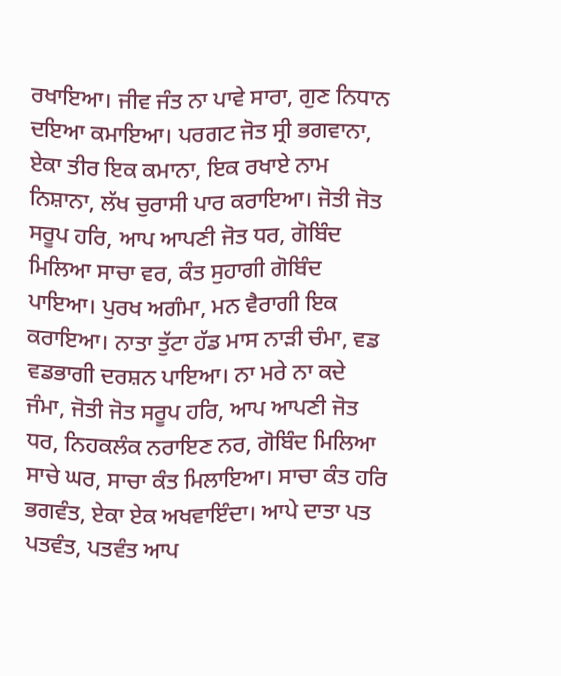ਰਖਾਇਆ। ਜੀਵ ਜੰਤ ਨਾ ਪਾਵੇ ਸਾਰਾ, ਗੁਣ ਨਿਧਾਨ ਦਇਆ ਕਮਾਇਆ। ਪਰਗਟ ਜੋਤ ਸ੍ਰੀ ਭਗਵਾਨਾ, ਏਕਾ ਤੀਰ ਇਕ ਕਮਾਨਾ, ਇਕ ਰਖਾਏ ਨਾਮ ਨਿਸ਼ਾਨਾ, ਲੱਖ ਚੁਰਾਸੀ ਪਾਰ ਕਰਾਇਆ। ਜੋਤੀ ਜੋਤ ਸਰੂਪ ਹਰਿ, ਆਪ ਆਪਣੀ ਜੋਤ ਧਰ, ਗੋਬਿੰਦ ਮਿਲਿਆ ਸਾਚਾ ਵਰ, ਕੰਤ ਸੁਹਾਗੀ ਗੋਬਿੰਦ ਪਾਇਆ। ਪੁਰਖ ਅਗੰਮਾ, ਮਨ ਵੈਰਾਗੀ ਇਕ ਕਰਾਇਆ। ਨਾਤਾ ਤੁੱਟਾ ਹੱਡ ਮਾਸ ਨਾੜੀ ਚੰਮਾ, ਵਡ ਵਡਭਾਗੀ ਦਰਸ਼ਨ ਪਾਇਆ। ਨਾ ਮਰੇ ਨਾ ਕਦੇ ਜੰਮਾ, ਜੋਤੀ ਜੋਤ ਸਰੂਪ ਹਰਿ, ਆਪ ਆਪਣੀ ਜੋਤ ਧਰ, ਨਿਹਕਲੰਕ ਨਰਾਇਣ ਨਰ, ਗੋਬਿੰਦ ਮਿਲਿਆ ਸਾਚੇ ਘਰ, ਸਾਚਾ ਕੰਤ ਮਿਲਾਇਆ। ਸਾਚਾ ਕੰਤ ਹਰਿ ਭਗਵੰਤ, ਏਕਾ ਏਕ ਅਖਵਾਇੰਦਾ। ਆਪੇ ਦਾਤਾ ਪਤ ਪਤਵੰਤ, ਪਤਵੰਤ ਆਪ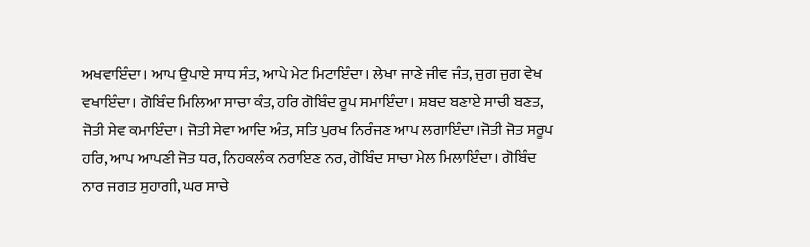ਅਖਵਾਇੰਦਾ। ਆਪ ਉਪਾਏ ਸਾਧ ਸੰਤ, ਆਪੇ ਮੇਟ ਮਿਟਾਇੰਦਾ। ਲੇਖਾ ਜਾਣੇ ਜੀਵ ਜੰਤ, ਜੁਗ ਜੁਗ ਵੇਖ ਵਖਾਇੰਦਾ। ਗੋਬਿੰਦ ਮਿਲਿਆ ਸਾਚਾ ਕੰਤ, ਹਰਿ ਗੋਬਿੰਦ ਰੂਪ ਸਮਾਇੰਦਾ। ਸ਼ਬਦ ਬਣਾਏ ਸਾਚੀ ਬਣਤ, ਜੋਤੀ ਸੇਵ ਕਮਾਇੰਦਾ। ਜੋਤੀ ਸੇਵਾ ਆਦਿ ਅੰਤ, ਸਤਿ ਪੁਰਖ ਨਿਰੰਜਣ ਆਪ ਲਗਾਇੰਦਾ।ਜੋਤੀ ਜੋਤ ਸਰੂਪ ਹਰਿ, ਆਪ ਆਪਣੀ ਜੋਤ ਧਰ, ਨਿਹਕਲੰਕ ਨਰਾਇਣ ਨਰ, ਗੋਬਿੰਦ ਸਾਚਾ ਮੇਲ ਮਿਲਾਇੰਦਾ। ਗੋਬਿੰਦ ਨਾਰ ਜਗਤ ਸੁਹਾਗੀ, ਘਰ ਸਾਚੇ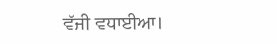ਵੱਜੀ ਵਧਾਈਆ।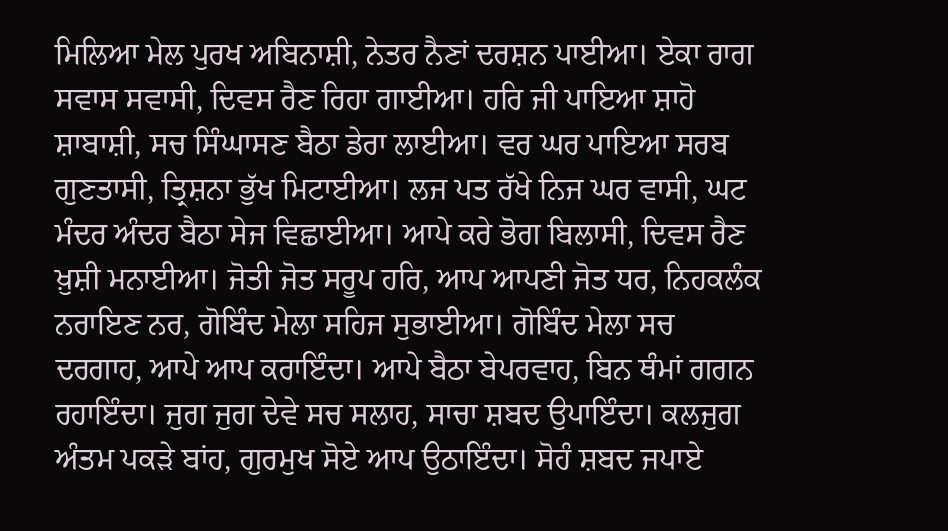ਮਿਲਿਆ ਮੇਲ ਪੁਰਖ ਅਬਿਨਾਸ਼ੀ, ਨੇਤਰ ਨੈਣਾਂ ਦਰਸ਼ਨ ਪਾਈਆ। ਏਕਾ ਰਾਗ ਸਵਾਸ ਸਵਾਸੀ, ਦਿਵਸ ਰੈਣ ਰਿਹਾ ਗਾਈਆ। ਹਰਿ ਜੀ ਪਾਇਆ ਸ਼ਾਹੋ ਸ਼ਾਬਾਸ਼ੀ, ਸਚ ਸਿੰਘਾਸਣ ਬੈਠਾ ਡੇਰਾ ਲਾਈਆ। ਵਰ ਘਰ ਪਾਇਆ ਸਰਬ ਗੁਣਤਾਸੀ, ਤ੍ਰਿਸ਼ਨਾ ਭੁੱਖ ਮਿਟਾਈਆ। ਲਜ ਪਤ ਰੱਖੇ ਨਿਜ ਘਰ ਵਾਸੀ, ਘਟ ਮੰਦਰ ਅੰਦਰ ਬੈਠਾ ਸੇਜ ਵਿਛਾਈਆ। ਆਪੇ ਕਰੇ ਭੋਗ ਬਿਲਾਸੀ, ਦਿਵਸ ਰੈਣ ਖ਼ੁਸ਼ੀ ਮਨਾਈਆ। ਜੋਤੀ ਜੋਤ ਸਰੂਪ ਹਰਿ, ਆਪ ਆਪਣੀ ਜੋਤ ਧਰ, ਨਿਹਕਲੰਕ ਨਰਾਇਣ ਨਰ, ਗੋਬਿੰਦ ਮੇਲਾ ਸਹਿਜ ਸੁਭਾਈਆ। ਗੋਬਿੰਦ ਮੇਲਾ ਸਚ ਦਰਗਾਹ, ਆਪੇ ਆਪ ਕਰਾਇੰਦਾ। ਆਪੇ ਬੈਠਾ ਬੇਪਰਵਾਹ, ਬਿਨ ਥੰਮਾਂ ਗਗਨ ਰਹਾਇੰਦਾ। ਜੁਗ ਜੁਗ ਦੇਵੇ ਸਚ ਸਲਾਹ, ਸਾਚਾ ਸ਼ਬਦ ਉਪਾਇੰਦਾ। ਕਲਜੁਗ ਅੰਤਮ ਪਕੜੇ ਬਾਂਹ, ਗੁਰਮੁਖ ਸੋਏ ਆਪ ਉਠਾਇੰਦਾ। ਸੋਹੰ ਸ਼ਬਦ ਜਪਾਏ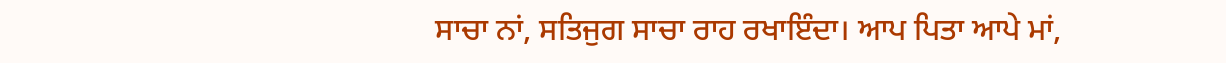ਸਾਚਾ ਨਾਂ, ਸਤਿਜੁਗ ਸਾਚਾ ਰਾਹ ਰਖਾਇੰਦਾ। ਆਪ ਪਿਤਾ ਆਪੇ ਮਾਂ,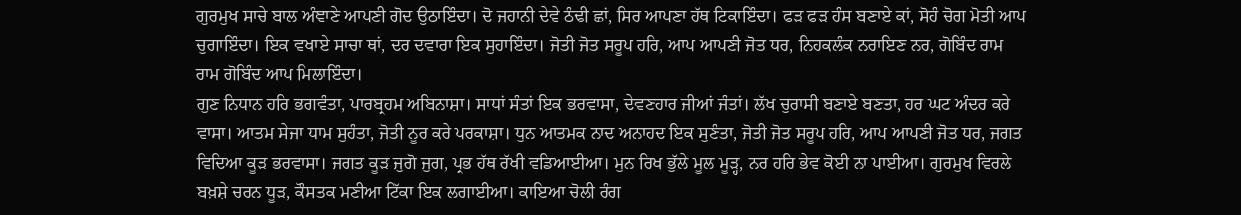ਗੁਰਮੁਖ ਸਾਚੇ ਬਾਲ ਅੰਞਾਣੇ ਆਪਣੀ ਗੋਦ ਉਠਾਇੰਦਾ। ਦੋ ਜਹਾਨੀ ਦੇਵੇ ਠੰਢੀ ਛਾਂ, ਸਿਰ ਆਪਣਾ ਹੱਥ ਟਿਕਾਇੰਦਾ। ਫੜ ਫੜ ਹੰਸ ਬਣਾਏ ਕਾਂ, ਸੋਹੰ ਚੋਗ ਮੋਤੀ ਆਪ ਚੁਗਾਇੰਦਾ। ਇਕ ਵਖਾਏ ਸਾਚਾ ਥਾਂ, ਦਰ ਦਵਾਰਾ ਇਕ ਸੁਹਾਇੰਦਾ। ਜੋਤੀ ਜੋਤ ਸਰੂਪ ਹਰਿ, ਆਪ ਆਪਣੀ ਜੋਤ ਧਰ, ਨਿਹਕਲੰਕ ਨਰਾਇਣ ਨਰ, ਗੋਬਿੰਦ ਰਾਮ ਰਾਮ ਗੋਬਿੰਦ ਆਪ ਮਿਲਾਇੰਦਾ।
ਗੁਣ ਨਿਧਾਨ ਹਰਿ ਭਗਵੰਤਾ, ਪਾਰਬ੍ਰਹਮ ਅਬਿਨਾਸ਼ਾ। ਸਾਧਾਂ ਸੰਤਾਂ ਇਕ ਭਰਵਾਸਾ, ਦੇਵਣਹਾਰ ਜੀਆਂ ਜੰਤਾਂ। ਲੱਖ ਚੁਰਾਸੀ ਬਣਾਏ ਬਣਤਾ, ਹਰ ਘਟ ਅੰਦਰ ਕਰੇ ਵਾਸਾ। ਆਤਮ ਸੇਜਾ ਧਾਮ ਸੁਹੰਤਾ, ਜੋਤੀ ਨੂਰ ਕਰੇ ਪਰਕਾਸ਼ਾ। ਧੁਨ ਆਤਮਕ ਨਾਦ ਅਨਾਹਦ ਇਕ ਸੁਣੰਤਾ, ਜੋਤੀ ਜੋਤ ਸਰੂਪ ਹਰਿ, ਆਪ ਆਪਣੀ ਜੋਤ ਧਰ, ਜਗਤ ਵਿਦਿਆ ਕੂੜ ਭਰਵਾਸਾ। ਜਗਤ ਕੂੜ ਜੁਗੋ ਜੁਗ, ਪ੍ਰਭ ਹੱਥ ਰੱਖੀ ਵਡਿਆਈਆ। ਮੁਨ ਰਿਖ ਭੁੱਲੇ ਮੂਲ ਮੂੜ੍ਹ, ਨਰ ਹਰਿ ਭੇਵ ਕੋਈ ਨਾ ਪਾਈਆ। ਗੁਰਮੁਖ ਵਿਰਲੇ ਬਖ਼ਸ਼ੇ ਚਰਨ ਧੂੜ, ਕੌਸਤਕ ਮਣੀਆ ਟਿੱਕਾ ਇਕ ਲਗਾਈਆ। ਕਾਇਆ ਚੋਲੀ ਰੰਗ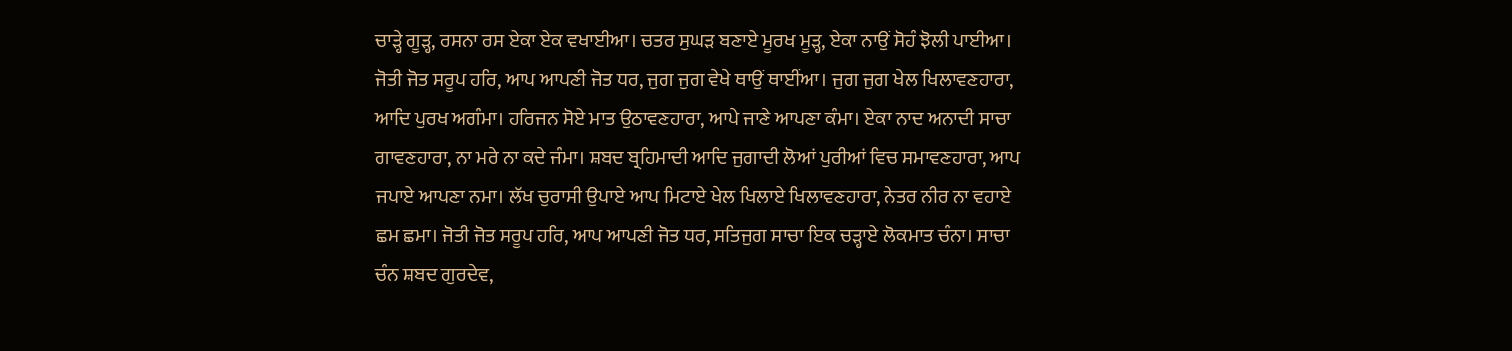ਚਾੜ੍ਹੇ ਗੂੜ੍ਹ, ਰਸਨਾ ਰਸ ਏਕਾ ਏਕ ਵਖਾਈਆ। ਚਤਰ ਸੁਘੜ ਬਣਾਏ ਮੂਰਖ ਮੂੜ੍ਹ, ਏਕਾ ਨਾਉਂ ਸੋਹੰ ਝੋਲੀ ਪਾਈਆ। ਜੋਤੀ ਜੋਤ ਸਰੂਪ ਹਰਿ, ਆਪ ਆਪਣੀ ਜੋਤ ਧਰ, ਜੁਗ ਜੁਗ ਵੇਖੇ ਥਾਉਂ ਥਾਈਂਆ। ਜੁਗ ਜੁਗ ਖੇਲ ਖਿਲਾਵਣਹਾਰਾ, ਆਦਿ ਪੁਰਖ ਅਗੰਮਾ। ਹਰਿਜਨ ਸੋਏ ਮਾਤ ਉਠਾਵਣਹਾਰਾ, ਆਪੇ ਜਾਣੇ ਆਪਣਾ ਕੰਮਾ। ਏਕਾ ਨਾਦ ਅਨਾਦੀ ਸਾਚਾ ਗਾਵਣਹਾਰਾ, ਨਾ ਮਰੇ ਨਾ ਕਦੇ ਜੰਮਾ। ਸ਼ਬਦ ਬ੍ਰਹਿਮਾਦੀ ਆਦਿ ਜੁਗਾਦੀ ਲੋਆਂ ਪੁਰੀਆਂ ਵਿਚ ਸਮਾਵਣਹਾਰਾ, ਆਪ ਜਪਾਏ ਆਪਣਾ ਨਮਾ। ਲੱਖ ਚੁਰਾਸੀ ਉਪਾਏ ਆਪ ਮਿਟਾਏ ਖੇਲ ਖਿਲਾਏ ਖਿਲਾਵਣਹਾਰਾ, ਨੇਤਰ ਨੀਰ ਨਾ ਵਹਾਏ ਛਮ ਛਮਾ। ਜੋਤੀ ਜੋਤ ਸਰੂਪ ਹਰਿ, ਆਪ ਆਪਣੀ ਜੋਤ ਧਰ, ਸਤਿਜੁਗ ਸਾਚਾ ਇਕ ਚੜ੍ਹਾਏ ਲੋਕਮਾਤ ਚੰਨਾ। ਸਾਚਾ ਚੰਨ ਸ਼ਬਦ ਗੁਰਦੇਵ,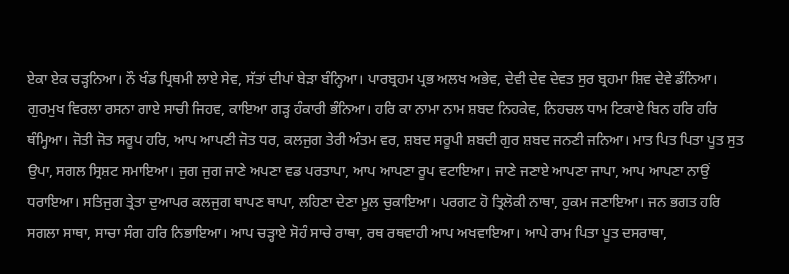ਏਕਾ ਏਕ ਚੜ੍ਹਨਿਆ। ਨੌ ਖੰਡ ਪ੍ਰਿਥਮੀ ਲਾਏ ਸੇਵ, ਸੱਤਾਂ ਦੀਪਾਂ ਬੇੜਾ ਬੰਨ੍ਹਿਆ। ਪਾਰਬ੍ਰਹਮ ਪ੍ਰਭ ਅਲਖ ਅਭੇਵ, ਦੇਵੀ ਦੇਵ ਦੇਵਤ ਸੁਰ ਬ੍ਰਹਮਾ ਸ਼ਿਵ ਦੇਵੇ ਡੰਨਿਆ। ਗੁਰਮੁਖ ਵਿਰਲਾ ਰਸਨਾ ਗਾਏ ਸਾਚੀ ਜਿਹਵ, ਕਾਇਆ ਗੜ੍ਹ ਹੰਕਾਰੀ ਭੰਨਿਆ। ਹਰਿ ਕਾ ਨਾਮਾ ਨਾਮ ਸ਼ਬਦ ਨਿਹਕੇਵ, ਨਿਹਚਲ ਧਾਮ ਟਿਕਾਏ ਬਿਨ ਹਰਿ ਹਰਿ ਥੰਮ੍ਹਿਆ। ਜੋਤੀ ਜੋਤ ਸਰੂਪ ਹਰਿ, ਆਪ ਆਪਣੀ ਜੋਤ ਧਰ, ਕਲਜੁਗ ਤੇਰੀ ਅੰਤਮ ਵਰ, ਸ਼ਬਦ ਸਰੂਪੀ ਸ਼ਬਦੀ ਗੁਰ ਸ਼ਬਦ ਜਨਣੀ ਜਨਿਆ। ਮਾਤ ਪਿਤ ਪਿਤਾ ਪੂਤ ਸੁਤ ਉਪਾ, ਸਗਲ ਸ੍ਰਿਸ਼ਟ ਸਮਾਇਆ। ਜੁਗ ਜੁਗ ਜਾਣੇ ਅਪਣਾ ਵਡ ਪਰਤਾਪਾ, ਆਪ ਆਪਣਾ ਰੂਪ ਵਟਾਇਆ। ਜਾਣੇ ਜਣਾਏ ਆਪਣਾ ਜਾਪਾ, ਆਪ ਆਪਣਾ ਨਾਉਂ ਧਰਾਇਆ। ਸਤਿਜੁਗ ਤ੍ਰੇਤਾ ਦੁਆਪਰ ਕਲਜੁਗ ਥਾਪਣ ਥਾਪਾ, ਲਹਿਣਾ ਦੇਣਾ ਮੂਲ ਚੁਕਾਇਆ। ਪਰਗਟ ਹੋ ਤ੍ਰਿਲੋਕੀ ਨਾਥਾ, ਹੁਕਮ ਜਣਾਇਆ। ਜਨ ਭਗਤ ਹਰਿ ਸਗਲਾ ਸਾਥਾ, ਸਾਚਾ ਸੰਗ ਹਰਿ ਨਿਭਾਇਆ। ਆਪ ਚੜ੍ਹਾਏ ਸੋਹੰ ਸਾਚੇ ਰਾਥਾ, ਰਥ ਰਥਵਾਹੀ ਆਪ ਅਖਵਾਇਆ। ਆਪੇ ਰਾਮ ਪਿਤਾ ਪੂਤ ਦਸਰਾਥਾ,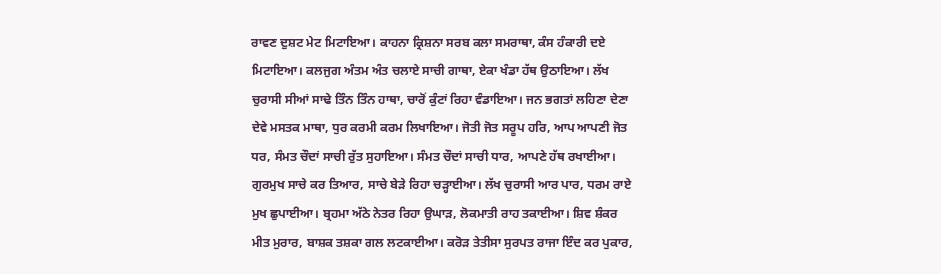ਰਾਵਣ ਦੁਸ਼ਟ ਮੇਟ ਮਿਟਾਇਆ। ਕਾਹਨਾ ਕ੍ਰਿਸ਼ਨਾ ਸਰਬ ਕਲਾ ਸਮਰਾਥਾ, ਕੰਸ ਹੰਕਾਰੀ ਦਏ ਮਿਟਾਇਆ। ਕਲਜੁਗ ਅੰਤਮ ਅੰਤ ਚਲਾਏ ਸਾਚੀ ਗਾਥਾ, ਏਕਾ ਖੰਡਾ ਹੱਥ ਉਠਾਇਆ। ਲੱਖ ਚੁਰਾਸੀ ਸੀਆਂ ਸਾਢੇ ਤਿੰਨ ਤਿੰਨ ਹਾਥਾ, ਚਾਰੋਂ ਕੁੰਟਾਂ ਰਿਹਾ ਵੰਡਾਇਆ। ਜਨ ਭਗਤਾਂ ਲਹਿਣਾ ਦੇਣਾ ਦੇਵੇ ਮਸਤਕ ਮਾਥਾ, ਧੁਰ ਕਰਮੀ ਕਰਮ ਲਿਖਾਇਆ। ਜੋਤੀ ਜੋਤ ਸਰੂਪ ਹਰਿ, ਆਪ ਆਪਣੀ ਜੋਤ ਧਰ, ਸੰਮਤ ਚੌਦਾਂ ਸਾਚੀ ਰੁੱਤ ਸੁਹਾਇਆ। ਸੰਮਤ ਚੌਦਾਂ ਸਾਚੀ ਧਾਰ, ਆਪਣੇ ਹੱਥ ਰਖਾਈਆ। ਗੁਰਮੁਖ ਸਾਚੇ ਕਰ ਤਿਆਰ, ਸਾਚੇ ਬੇੜੇ ਰਿਹਾ ਚੜ੍ਹਾਈਆ। ਲੱਖ ਚੁਰਾਸੀ ਆਰ ਪਾਰ, ਧਰਮ ਰਾਏ ਮੁਖ ਛੁਪਾਈਆ। ਬ੍ਰਹਮਾ ਅੱਠੇ ਨੇਤਰ ਰਿਹਾ ਉਘਾੜ, ਲੋਕਮਾਤੀ ਰਾਹ ਤਕਾਈਆ। ਸ਼ਿਵ ਸ਼ੰਕਰ ਮੀਤ ਮੁਰਾਰ, ਬਾਸ਼ਕ ਤਸ਼ਕਾ ਗਲ ਲਟਕਾਈਆ। ਕਰੋੜ ਤੇਤੀਸਾ ਸੁਰਪਤ ਰਾਜਾ ਇੰਦ ਕਰ ਪੁਕਾਰ,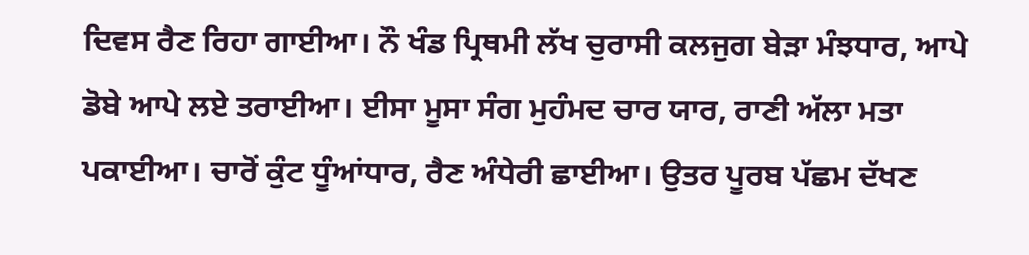ਦਿਵਸ ਰੈਣ ਰਿਹਾ ਗਾਈਆ। ਨੌ ਖੰਡ ਪ੍ਰਿਥਮੀ ਲੱਖ ਚੁਰਾਸੀ ਕਲਜੁਗ ਬੇੜਾ ਮੰਝਧਾਰ, ਆਪੇ ਡੋਬੇ ਆਪੇ ਲਏ ਤਰਾਈਆ। ਈਸਾ ਮੂਸਾ ਸੰਗ ਮੁਹੰਮਦ ਚਾਰ ਯਾਰ, ਰਾਣੀ ਅੱਲਾ ਮਤਾ ਪਕਾਈਆ। ਚਾਰੋਂ ਕੁੰਟ ਧੂੰਆਂਧਾਰ, ਰੈਣ ਅੰਧੇਰੀ ਛਾਈਆ। ਉਤਰ ਪੂਰਬ ਪੱਛਮ ਦੱਖਣ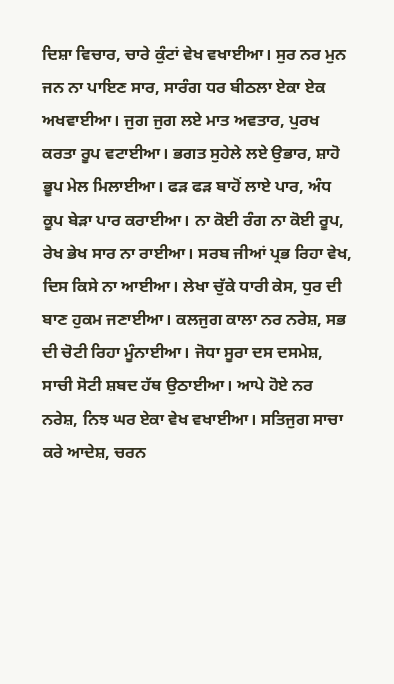ਦਿਸ਼ਾ ਵਿਚਾਰ, ਚਾਰੇ ਕੁੰਟਾਂ ਵੇਖ ਵਖਾਈਆ। ਸੁਰ ਨਰ ਮੁਨ ਜਨ ਨਾ ਪਾਇਣ ਸਾਰ, ਸਾਰੰਗ ਧਰ ਬੀਠਲਾ ਏਕਾ ਏਕ ਅਖਵਾਈਆ। ਜੁਗ ਜੁਗ ਲਏ ਮਾਤ ਅਵਤਾਰ, ਪੁਰਖ ਕਰਤਾ ਰੂਪ ਵਟਾਈਆ। ਭਗਤ ਸੁਹੇਲੇ ਲਏ ਉਭਾਰ, ਸ਼ਾਹੋ ਭੂਪ ਮੇਲ ਮਿਲਾਈਆ। ਫੜ ਫੜ ਬਾਹੋਂ ਲਾਏ ਪਾਰ, ਅੰਧ ਕੂਪ ਬੇੜਾ ਪਾਰ ਕਰਾਈਆ। ਨਾ ਕੋਈ ਰੰਗ ਨਾ ਕੋਈ ਰੂਪ, ਰੇਖ ਭੇਖ ਸਾਰ ਨਾ ਰਾਈਆ। ਸਰਬ ਜੀਆਂ ਪ੍ਰਭ ਰਿਹਾ ਵੇਖ, ਦਿਸ ਕਿਸੇ ਨਾ ਆਈਆ। ਲੇਖਾ ਚੁੱਕੇ ਧਾਰੀ ਕੇਸ, ਧੁਰ ਦੀ ਬਾਣ ਹੁਕਮ ਜਣਾਈਆ। ਕਲਜੁਗ ਕਾਲਾ ਨਰ ਨਰੇਸ਼, ਸਭ ਦੀ ਚੋਟੀ ਰਿਹਾ ਮੂੰਨਾਈਆ। ਜੋਧਾ ਸੂਰਾ ਦਸ ਦਸਮੇਸ਼, ਸਾਚੀ ਸੋਟੀ ਸ਼ਬਦ ਹੱਥ ਉਠਾਈਆ। ਆਪੇ ਹੋਏ ਨਰ ਨਰੇਸ਼, ਨਿਝ ਘਰ ਏਕਾ ਵੇਖ ਵਖਾਈਆ। ਸਤਿਜੁਗ ਸਾਚਾ ਕਰੇ ਆਦੇਸ਼, ਚਰਨ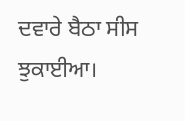ਦਵਾਰੇ ਬੈਠਾ ਸੀਸ ਝੁਕਾਈਆ।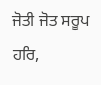ਜੋਤੀ ਜੋਤ ਸਰੂਪ ਹਰਿ,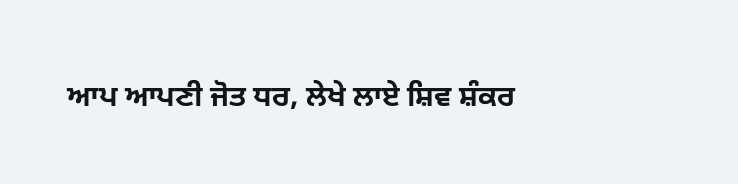ਆਪ ਆਪਣੀ ਜੋਤ ਧਰ, ਲੇਖੇ ਲਾਏ ਸ਼ਿਵ ਸ਼ੰਕਰ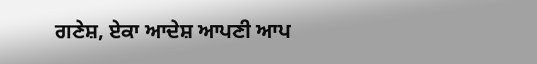ਗਣੇਸ਼, ਏਕਾ ਆਦੇਸ਼ ਆਪਣੀ ਆਪ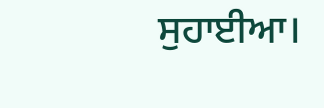ਸੁਹਾਈਆ।